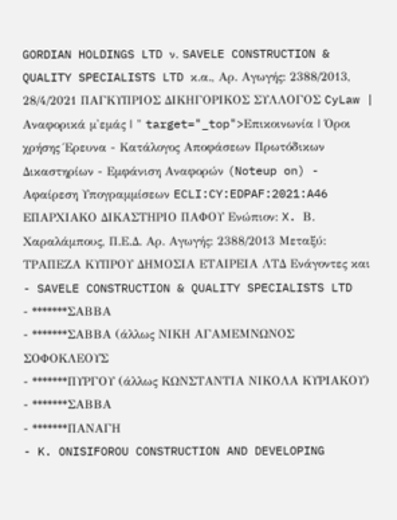GORDIAN HOLDINGS LTD ν. SAVELE CONSTRUCTION & QUALITY SPECIALISTS LTD κ.α., Αρ. Aγωγής: 2388/2013, 28/4/2021 ΠΑΓΚΥΠΡΙΟΣ ΔΙΚΗΓΟΡΙΚΟΣ ΣΥΛΛΟΓΟΣ CyLaw | Αναφορικά μ'εμάς | " target="_top">Επικοινωνία | Όροι χρήσης Έρευνα - Κατάλογος Αποφάσεων Πρωτόδικων Δικαστηρίων - Εμφάνιση Αναφορών (Noteup on) - Αφαίρεση Υπογραμμίσεων ECLI:CY:EDPAF:2021:A46 EΠΑΡΧΙΑΚΟ ΔΙΚΑΣΤΗΡΙΟ ΠΑΦΟΥ Ενώπιον: X. Β. Xαραλάμπους, Π.Ε.Δ. Αρ. Aγωγής: 2388/2013 Μεταξύ: ΤΡΑΠΕΖΑ ΚΥΠΡΟΥ ΔΗΜΟΣΙΑ ΕΤΑΙΡΕΙΑ ΛΤΔ Ενάγοντες και
- SAVELE CONSTRUCTION & QUALITY SPECIALISTS LTD
- *******ΣΑΒΒΑ
- *******ΣΑΒΒΑ (άλλως ΝΙΚΗ ΑΓΑΜΕΜΝΩΝΟΣ ΣΟΦΟΚΛΕΟΥΣ
- *******ΠΥΡΓΟΥ (άλλως ΚΩΝΣΤΑΝΤΙΑ ΝΙΚΟΛΑ ΚΥΡΙΑΚΟΥ)
- *******ΣΑΒΒΑ
- *******ΠΑΝΑΓΗ
- K. ONISIFOROU CONSTRUCTION AND DEVELOPING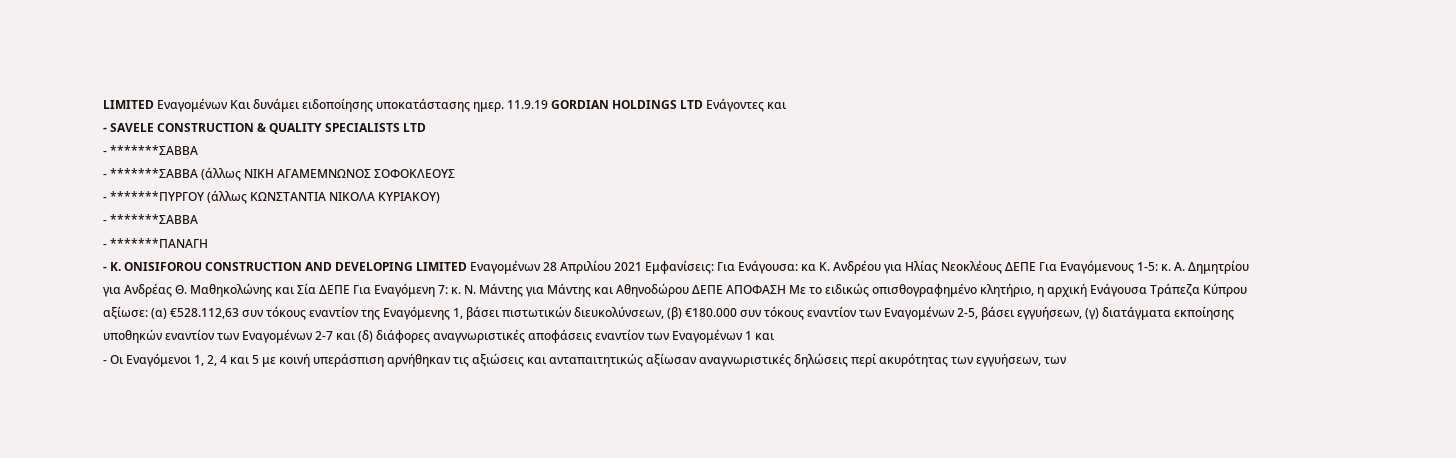LIMITED Εναγομένων Και δυνάμει ειδοποίησης υποκατάστασης ημερ. 11.9.19 GORDIAN HOLDINGS LTD Ενάγοντες και
- SAVELE CONSTRUCTION & QUALITY SPECIALISTS LTD
- *******ΣΑΒΒΑ
- *******ΣΑΒΒΑ (άλλως ΝΙΚΗ ΑΓΑΜΕΜΝΩΝΟΣ ΣΟΦΟΚΛΕΟΥΣ
- *******ΠΥΡΓΟΥ (άλλως ΚΩΝΣΤΑΝΤΙΑ ΝΙΚΟΛΑ ΚΥΡΙΑΚΟΥ)
- *******ΣΑΒΒΑ
- *******ΠΑΝΑΓΗ
- K. ONISIFOROU CONSTRUCTION AND DEVELOPING LIMITED Εναγομένων 28 Απριλίου 2021 Εμφανίσεις: Για Ενάγουσα: κα Κ. Ανδρέου για Ηλίας Νεοκλέους ΔΕΠΕ Για Εναγόμενους 1-5: κ. Α. Δημητρίου για Ανδρέας Θ. Μαθηκολώνης και Σία ΔΕΠΕ Για Εναγόμενη 7: κ. Ν. Μάντης για Μάντης και Αθηνοδώρου ΔΕΠΕ ΑΠΟΦΑΣΗ Με το ειδικώς οπισθογραφημένο κλητήριο, η αρχική Ενάγουσα Τράπεζα Κύπρου αξίωσε: (α) €528.112,63 συν τόκους εναντίον της Εναγόμενης 1, βάσει πιστωτικών διευκολύνσεων, (β) €180.000 συν τόκους εναντίον των Εναγομένων 2‑5, βάσει εγγυήσεων, (γ) διατάγματα εκποίησης υποθηκών εναντίον των Εναγομένων 2‑7 και (δ) διάφορες αναγνωριστικές αποφάσεις εναντίον των Εναγομένων 1 και
- Οι Εναγόμενοι 1, 2, 4 και 5 με κοινή υπεράσπιση αρνήθηκαν τις αξιώσεις και ανταπαιτητικώς αξίωσαν αναγνωριστικές δηλώσεις περί ακυρότητας των εγγυήσεων, των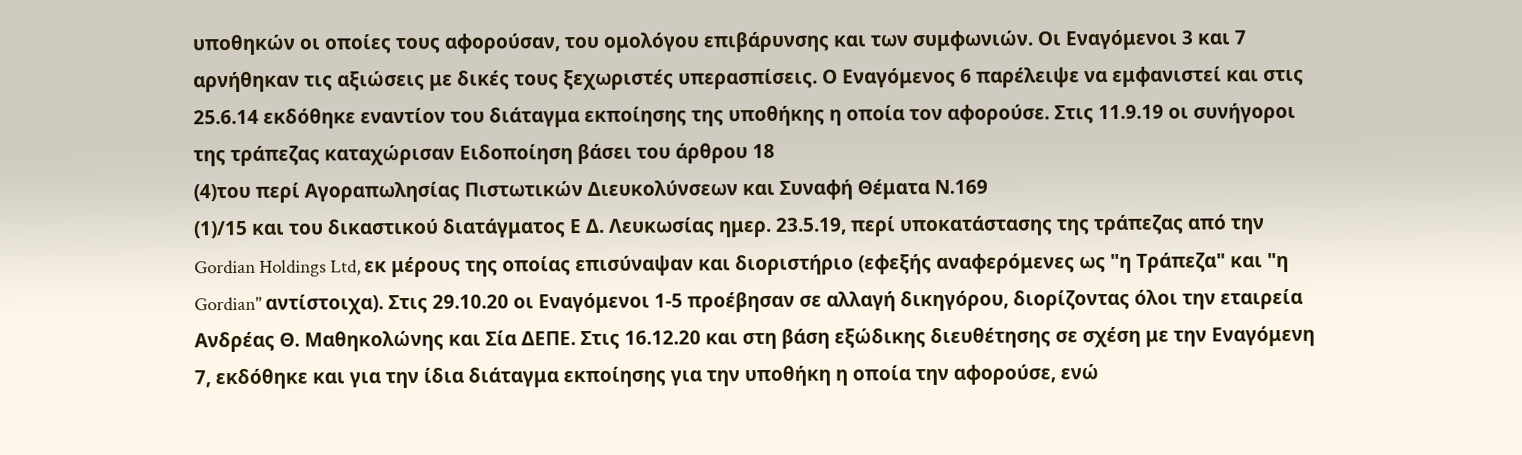υποθηκών οι οποίες τους αφορούσαν, του ομολόγου επιβάρυνσης και των συμφωνιών. Οι Εναγόμενοι 3 και 7 αρνήθηκαν τις αξιώσεις με δικές τους ξεχωριστές υπερασπίσεις. Ο Εναγόμενος 6 παρέλειψε να εμφανιστεί και στις 25.6.14 εκδόθηκε εναντίον του διάταγμα εκποίησης της υποθήκης η οποία τον αφορούσε. Στις 11.9.19 οι συνήγοροι της τράπεζας καταχώρισαν Ειδοποίηση βάσει του άρθρου 18
(4)του περί Αγοραπωλησίας Πιστωτικών Διευκολύνσεων και Συναφή Θέματα Ν.169
(1)/15 και του δικαστικού διατάγματος Ε Δ. Λευκωσίας ημερ. 23.5.19, περί υποκατάστασης της τράπεζας από την Gordian Holdings Ltd, εκ μέρους της οποίας επισύναψαν και διοριστήριο (εφεξής αναφερόμενες ως "η Τράπεζα" και "η Gordian" αντίστοιχα). Στις 29.10.20 οι Εναγόμενοι 1‑5 προέβησαν σε αλλαγή δικηγόρου, διορίζοντας όλοι την εταιρεία Ανδρέας Θ. Μαθηκολώνης και Σία ΔΕΠΕ. Στις 16.12.20 και στη βάση εξώδικης διευθέτησης σε σχέση με την Εναγόμενη 7, εκδόθηκε και για την ίδια διάταγμα εκποίησης για την υποθήκη η οποία την αφορούσε, ενώ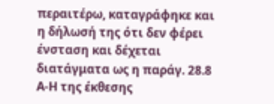περαιτέρω, καταγράφηκε και η δήλωσή της ότι δεν φέρει ένσταση και δέχεται διατάγματα ως η παράγ. 28.8 Α‑Η της έκθεσης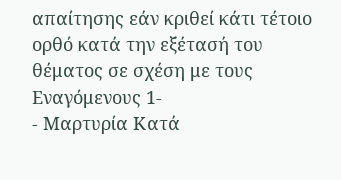απαίτησης εάν κριθεί κάτι τέτοιο ορθό κατά την εξέτασή του θέματος σε σχέση με τους Εναγόμενους 1‑
- Μαρτυρία Κατά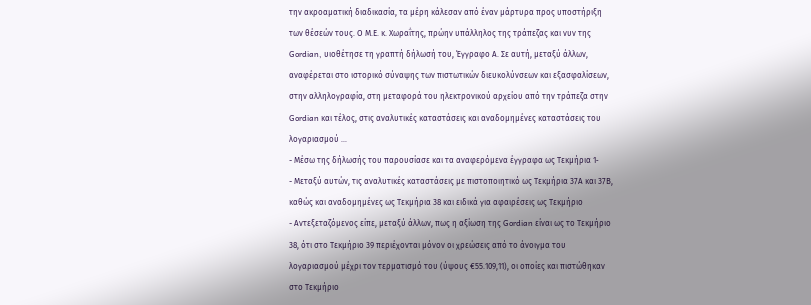την ακροαματική διαδικασία, τα μέρη κάλεσαν από έναν μάρτυρα προς υποστήριξη των θέσεών τους. Ο Μ.Ε. κ. Χωραΐτης, πρώην υπάλληλος της τράπεζας και νυν της Gordian, υιοθέτησε τη γραπτή δήλωσή του, Έγγραφο Α. Σε αυτή, μεταξύ άλλων, αναφέρεται στο ιστορικό σύναψης των πιστωτικών διευκολύνσεων και εξασφαλίσεων, στην αλληλογραφία, στη μεταφορά του ηλεκτρονικού αρχείου από την τράπεζα στην Gordian και τέλος, στις αναλυτικές καταστάσεις και αναδομημένες καταστάσεις του λογαριασμού ...
- Μέσω της δήλωσής του παρουσίασε και τα αναφερόμενα έγγραφα ως Τεκμήρια 1‑
- Μεταξύ αυτών, τις αναλυτικές καταστάσεις με πιστοποιητικό ως Τεκμήρια 37Α και 37Β, καθώς και αναδομημένες ως Τεκμήρια 38 και ειδικά για αφαιρέσεις ως Τεκμήριο
- Αντεξεταζόμενος είπε, μεταξύ άλλων, πως η αξίωση της Gordian είναι ως το Τεκμήριο 38, ότι στο Τεκμήριο 39 περιέχονται μόνον οι χρεώσεις από το άνοιγμα του λογαριασμού μέχρι τον τερματισμό του (ύψους €55.109,11), οι οποίες και πιστώθηκαν στο Τεκμήριο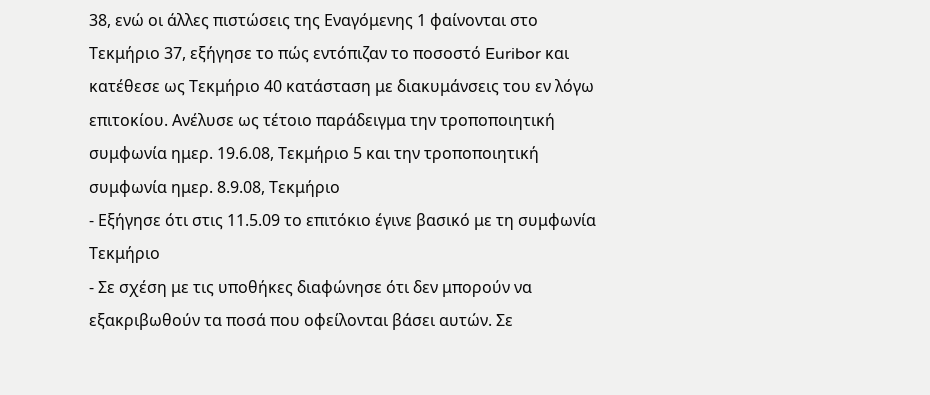38, ενώ οι άλλες πιστώσεις της Εναγόμενης 1 φαίνονται στο Τεκμήριο 37, εξήγησε το πώς εντόπιζαν το ποσοστό Euribor και κατέθεσε ως Τεκμήριο 40 κατάσταση με διακυμάνσεις του εν λόγω επιτοκίου. Ανέλυσε ως τέτοιο παράδειγμα την τροποποιητική συμφωνία ημερ. 19.6.08, Τεκμήριο 5 και την τροποποιητική συμφωνία ημερ. 8.9.08, Τεκμήριο
- Εξήγησε ότι στις 11.5.09 το επιτόκιο έγινε βασικό με τη συμφωνία Τεκμήριο
- Σε σχέση με τις υποθήκες διαφώνησε ότι δεν μπορούν να εξακριβωθούν τα ποσά που οφείλονται βάσει αυτών. Σε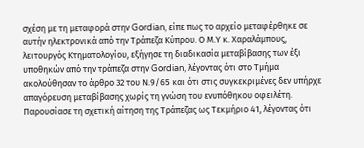σχέση με τη μεταφορά στην Gordian, είπε πως το αρχείο μεταφέρθηκε σε αυτήν ηλεκτρονικά από την Τράπεζα Κύπρου. Ο Μ.Υ κ. Χαραλάμπους, λειτουργός Κτηματολογίου, εξήγησε τη διαδικασία μεταβίβασης των έξι υποθηκών από την τράπεζα στην Gordian, λέγοντας ότι στο Τμήμα ακολούθησαν το άρθρο 32 του Ν.9/65 και ότι στις συγκεκριμένες δεν υπήρχε απαγόρευση μεταβίβασης χωρίς τη γνώση του ενυπόθηκου οφειλέτη. Παρουσίασε τη σχετική αίτηση της Τράπεζας ως Τεκμήριο 41, λέγοντας ότι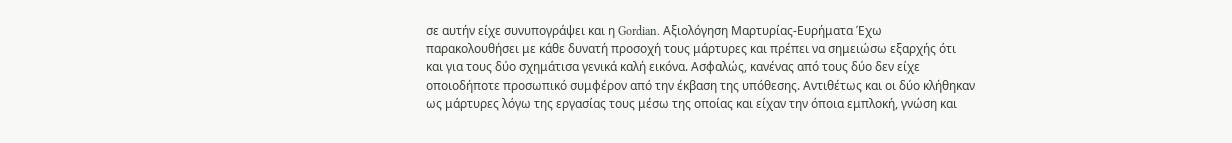σε αυτήν είχε συνυπογράψει και η Gordian. Αξιολόγηση Μαρτυρίας‑Ευρήματα Έχω παρακολουθήσει με κάθε δυνατή προσοχή τους μάρτυρες και πρέπει να σημειώσω εξαρχής ότι και για τους δύο σχημάτισα γενικά καλή εικόνα. Ασφαλώς, κανένας από τους δύο δεν είχε οποιοδήποτε προσωπικό συμφέρον από την έκβαση της υπόθεσης. Αντιθέτως και οι δύο κλήθηκαν ως μάρτυρες λόγω της εργασίας τους μέσω της οποίας και είχαν την όποια εμπλοκή, γνώση και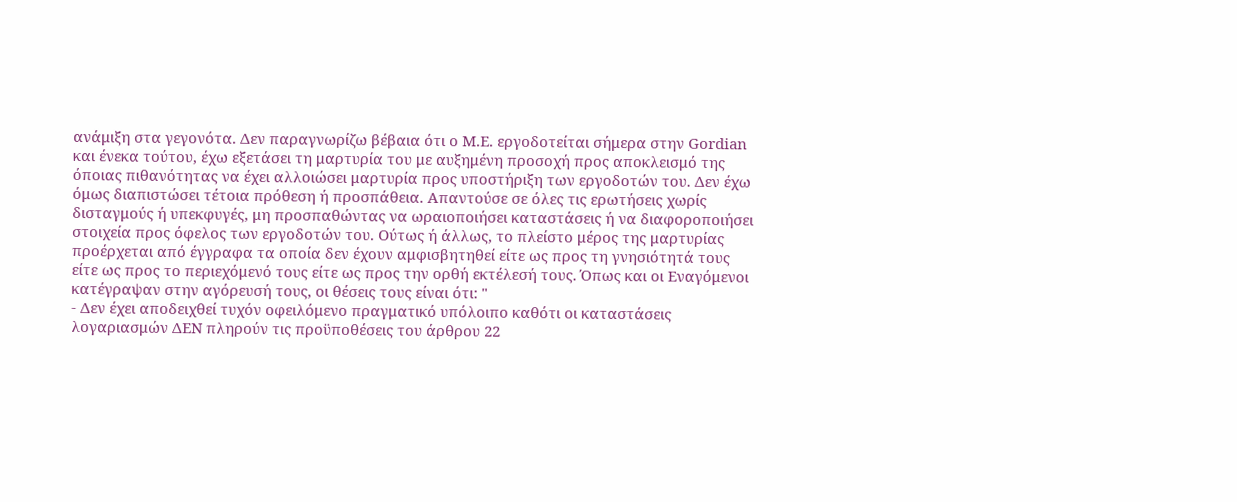ανάμιξη στα γεγονότα. Δεν παραγνωρίζω βέβαια ότι ο Μ.Ε. εργοδοτείται σήμερα στην Gordian και ένεκα τούτου, έχω εξετάσει τη μαρτυρία του με αυξημένη προσοχή προς αποκλεισμό της όποιας πιθανότητας να έχει αλλοιώσει μαρτυρία προς υποστήριξη των εργοδοτών του. Δεν έχω όμως διαπιστώσει τέτοια πρόθεση ή προσπάθεια. Απαντούσε σε όλες τις ερωτήσεις χωρίς δισταγμούς ή υπεκφυγές, μη προσπαθώντας να ωραιοποιήσει καταστάσεις ή να διαφοροποιήσει στοιχεία προς όφελος των εργοδοτών του. Ούτως ή άλλως, το πλείστο μέρος της μαρτυρίας προέρχεται από έγγραφα τα οποία δεν έχουν αμφισβητηθεί είτε ως προς τη γνησιότητά τους είτε ως προς το περιεχόμενό τους είτε ως προς την ορθή εκτέλεσή τους. Όπως και οι Εναγόμενοι κατέγραψαν στην αγόρευσή τους, οι θέσεις τους είναι ότι: "
- Δεν έχει αποδειχθεί τυχόν οφειλόμενο πραγματικό υπόλοιπο καθότι οι καταστάσεις λογαριασμών ΔΕΝ πληρούν τις προϋποθέσεις του άρθρου 22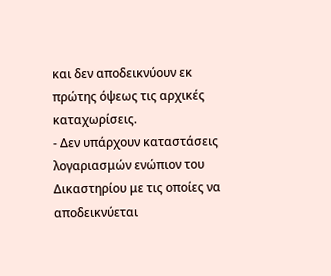και δεν αποδεικνύουν εκ πρώτης όψεως τις αρχικές καταχωρίσεις.
- Δεν υπάρχουν καταστάσεις λογαριασμών ενώπιον του Δικαστηρίου με τις οποίες να αποδεικνύεται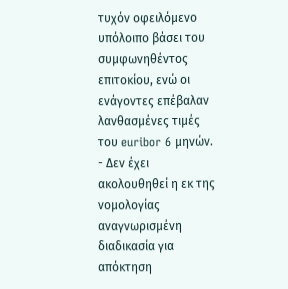τυχόν οφειλόμενο υπόλοιπο βάσει του συμφωνηθέντος επιτοκίου, ενώ οι ενάγοντες επέβαλαν λανθασμένες τιμές του euribor 6 μηνών.
- Δεν έχει ακολουθηθεί η εκ της νομολογίας αναγνωρισμένη διαδικασία για απόκτηση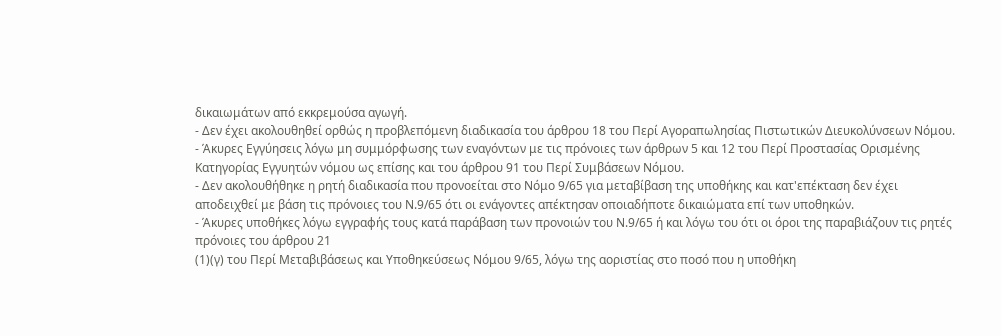δικαιωμάτων από εκκρεμούσα αγωγή.
- Δεν έχει ακολουθηθεί ορθώς η προβλεπόμενη διαδικασία του άρθρου 18 του Περί Αγοραπωλησίας Πιστωτικών Διευκολύνσεων Νόμου.
- Άκυρες Εγγύησεις λόγω μη συμμόρφωσης των εναγόντων με τις πρόνοιες των άρθρων 5 και 12 του Περί Προστασίας Ορισμένης Κατηγορίας Εγγυητών νόμου ως επίσης και του άρθρου 91 του Περί Συμβάσεων Νόμου.
- Δεν ακολουθήθηκε η ρητή διαδικασία που προνοείται στο Νόμο 9/65 για μεταβίβαση της υποθήκης και κατ'επέκταση δεν έχει αποδειχθεί με βάση τις πρόνοιες του Ν.9/65 ότι οι ενάγοντες απέκτησαν οποιαδήποτε δικαιώματα επί των υποθηκών.
- Άκυρες υποθήκες λόγω εγγραφής τους κατά παράβαση των προνοιών του Ν.9/65 ή και λόγω του ότι οι όροι της παραβιάζουν τις ρητές πρόνοιες του άρθρου 21
(1)(γ) του Περί Μεταβιβάσεως και Υποθηκεύσεως Νόμου 9/65, λόγω της αοριστίας στο ποσό που η υποθήκη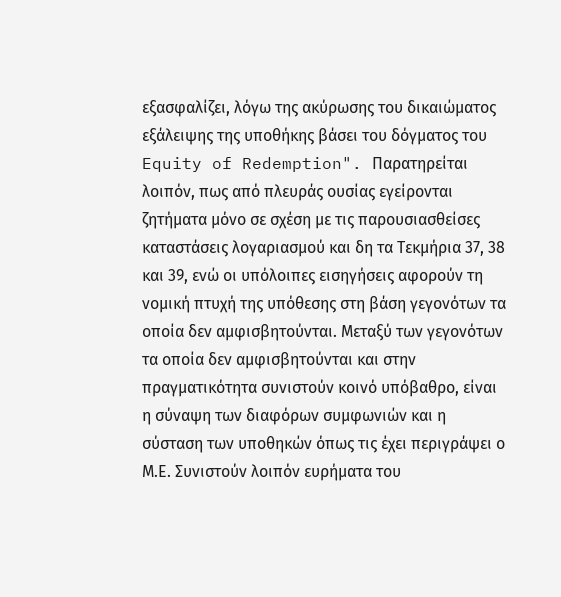εξασφαλίζει, λόγω της ακύρωσης του δικαιώματος εξάλειψης της υποθήκης βάσει του δόγματος του Equity of Redemption". Παρατηρείται λοιπόν, πως από πλευράς ουσίας εγείρονται ζητήματα μόνο σε σχέση με τις παρουσιασθείσες καταστάσεις λογαριασμού και δη τα Τεκμήρια 37, 38 και 39, ενώ οι υπόλοιπες εισηγήσεις αφορούν τη νομική πτυχή της υπόθεσης στη βάση γεγονότων τα οποία δεν αμφισβητούνται. Μεταξύ των γεγονότων τα οποία δεν αμφισβητούνται και στην πραγματικότητα συνιστούν κοινό υπόβαθρο, είναι η σύναψη των διαφόρων συμφωνιών και η σύσταση των υποθηκών όπως τις έχει περιγράψει ο Μ.Ε. Συνιστούν λοιπόν ευρήματα του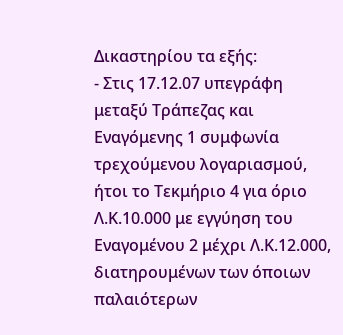Δικαστηρίου τα εξής:
- Στις 17.12.07 υπεγράφη μεταξύ Τράπεζας και Εναγόμενης 1 συμφωνία τρεχούμενου λογαριασμού, ήτοι το Τεκμήριο 4 για όριο Λ.Κ.10.000 με εγγύηση του Εναγομένου 2 μέχρι Λ.Κ.12.000, διατηρουμένων των όποιων παλαιότερων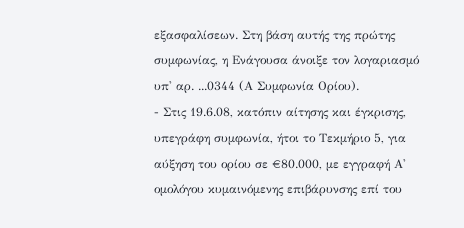εξασφαλίσεων. Στη βάση αυτής της πρώτης συμφωνίας, η Ενάγουσα άνοιξε τον λογαριασμό υπ' αρ. ...0344 (Α Συμφωνία Ορίου).
- Στις 19.6.08, κατόπιν αίτησης και έγκρισης, υπεγράφη συμφωνία, ήτοι το Τεκμήριο 5, για αύξηση του ορίου σε €80.000, με εγγραφή Α' ομολόγου κυμαινόμενης επιβάρυνσης επί του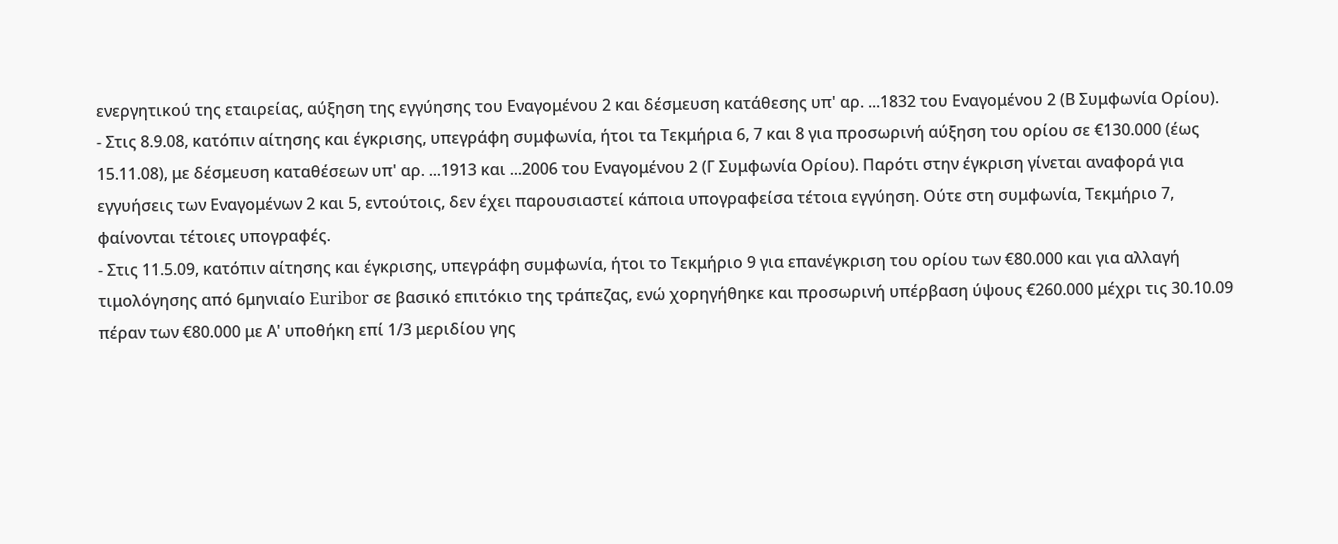ενεργητικού της εταιρείας, αύξηση της εγγύησης του Εναγομένου 2 και δέσμευση κατάθεσης υπ' αρ. ...1832 του Εναγομένου 2 (Β Συμφωνία Ορίου).
- Στις 8.9.08, κατόπιν αίτησης και έγκρισης, υπεγράφη συμφωνία, ήτοι τα Τεκμήρια 6, 7 και 8 για προσωρινή αύξηση του ορίου σε €130.000 (έως 15.11.08), με δέσμευση καταθέσεων υπ' αρ. ...1913 και ...2006 του Εναγομένου 2 (Γ Συμφωνία Ορίου). Παρότι στην έγκριση γίνεται αναφορά για εγγυήσεις των Εναγομένων 2 και 5, εντούτοις, δεν έχει παρουσιαστεί κάποια υπογραφείσα τέτοια εγγύηση. Ούτε στη συμφωνία, Τεκμήριο 7, φαίνονται τέτοιες υπογραφές.
- Στις 11.5.09, κατόπιν αίτησης και έγκρισης, υπεγράφη συμφωνία, ήτοι το Τεκμήριο 9 για επανέγκριση του ορίου των €80.000 και για αλλαγή τιμολόγησης από 6μηνιαίο Euribor σε βασικό επιτόκιο της τράπεζας, ενώ χορηγήθηκε και προσωρινή υπέρβαση ύψους €260.000 μέχρι τις 30.10.09 πέραν των €80.000 με Α' υποθήκη επί 1/3 μεριδίου γης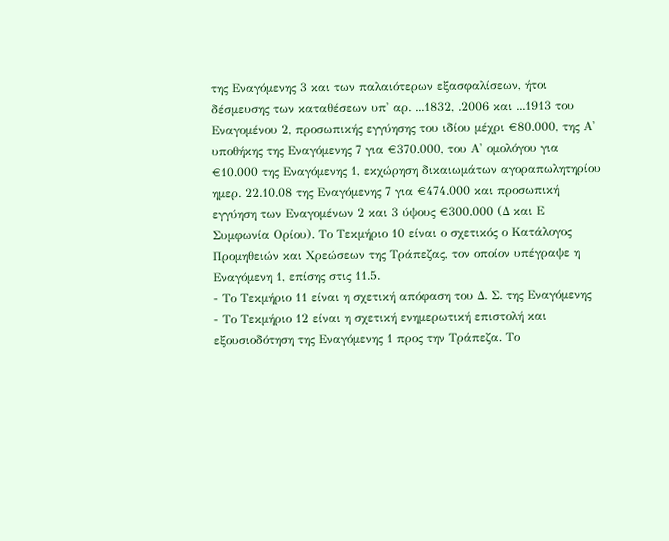της Εναγόμενης 3 και των παλαιότερων εξασφαλίσεων, ήτοι δέσμευσης των καταθέσεων υπ' αρ. ...1832, .2006 και ...1913 του Εναγομένου 2, προσωπικής εγγύησης του ιδίου μέχρι €80.000, της Α' υποθήκης της Εναγόμενης 7 για €370.000, του Α' ομολόγου για €10.000 της Εναγόμενης 1, εκχώρηση δικαιωμάτων αγοραπωλητηρίου ημερ. 22.10.08 της Εναγόμενης 7 για €474.000 και προσωπική εγγύηση των Εναγομένων 2 και 3 ύψους €300.000 (Δ και Ε Συμφωνία Ορίου). Το Τεκμήριο 10 είναι ο σχετικός ο Κατάλογος Προμηθειών και Χρεώσεων της Τράπεζας, τον οποίον υπέγραψε η Εναγόμενη 1, επίσης στις 11.5.
- Το Τεκμήριο 11 είναι η σχετική απόφαση του Δ. Σ. της Εναγόμενης
- Το Τεκμήριο 12 είναι η σχετική ενημερωτική επιστολή και εξουσιοδότηση της Εναγόμενης 1 προς την Τράπεζα. Το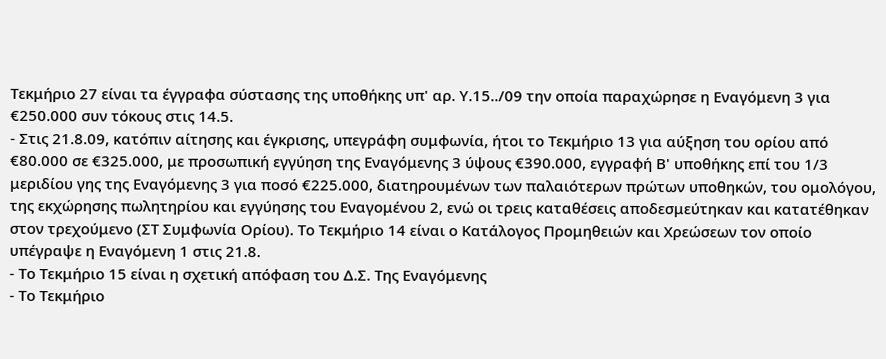Τεκμήριο 27 είναι τα έγγραφα σύστασης της υποθήκης υπ' αρ. Υ.15../09 την οποία παραχώρησε η Εναγόμενη 3 για €250.000 συν τόκους στις 14.5.
- Στις 21.8.09, κατόπιν αίτησης και έγκρισης, υπεγράφη συμφωνία, ήτοι το Τεκμήριο 13 για αύξηση του ορίου από €80.000 σε €325.000, με προσωπική εγγύηση της Εναγόμενης 3 ύψους €390.000, εγγραφή Β' υποθήκης επί του 1/3 μεριδίου γης της Εναγόμενης 3 για ποσό €225.000, διατηρουμένων των παλαιότερων πρώτων υποθηκών, του ομολόγου, της εκχώρησης πωλητηρίου και εγγύησης του Εναγομένου 2, ενώ οι τρεις καταθέσεις αποδεσμεύτηκαν και κατατέθηκαν στον τρεχούμενο (ΣΤ Συμφωνία Ορίου). Το Τεκμήριο 14 είναι ο Κατάλογος Προμηθειών και Χρεώσεων τον οποίο υπέγραψε η Εναγόμενη 1 στις 21.8.
- Το Τεκμήριο 15 είναι η σχετική απόφαση του Δ.Σ. Της Εναγόμενης
- Το Τεκμήριο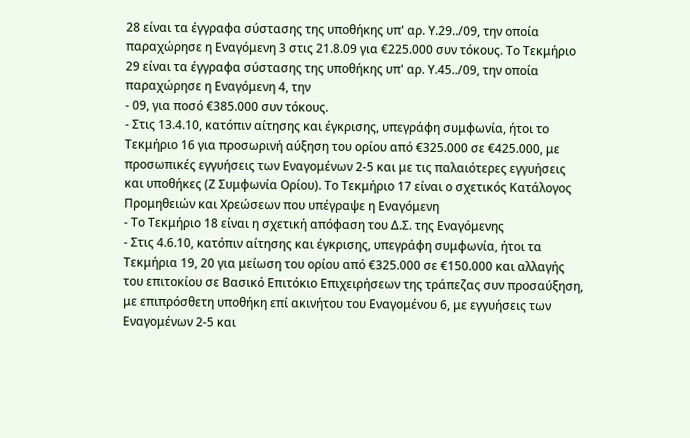28 είναι τα έγγραφα σύστασης της υποθήκης υπ' αρ. Υ.29../09, την οποία παραχώρησε η Εναγόμενη 3 στις 21.8.09 για €225.000 συν τόκους. Το Τεκμήριο 29 είναι τα έγγραφα σύστασης της υποθήκης υπ' αρ. Υ.45../09, την οποία παραχώρησε η Εναγόμενη 4, την
- 09, για ποσό €385.000 συν τόκους.
- Στις 13.4.10, κατόπιν αίτησης και έγκρισης, υπεγράφη συμφωνία, ήτοι το Τεκμήριο 16 για προσωρινή αύξηση του ορίου από €325.000 σε €425.000, με προσωπικές εγγυήσεις των Εναγομένων 2‑5 και με τις παλαιότερες εγγυήσεις και υποθήκες (Ζ Συμφωνία Ορίου). Το Τεκμήριο 17 είναι ο σχετικός Κατάλογος Προμηθειών και Χρεώσεων που υπέγραψε η Εναγόμενη
- Το Τεκμήριο 18 είναι η σχετική απόφαση του Δ.Σ. της Εναγόμενης
- Στις 4.6.10, κατόπιν αίτησης και έγκρισης, υπεγράφη συμφωνία, ήτοι τα Τεκμήρια 19, 20 για μείωση του ορίου από €325.000 σε €150.000 και αλλαγής του επιτοκίου σε Βασικό Επιτόκιο Επιχειρήσεων της τράπεζας συν προσαύξηση, με επιπρόσθετη υποθήκη επί ακινήτου του Εναγομένου 6, με εγγυήσεις των Εναγομένων 2‑5 και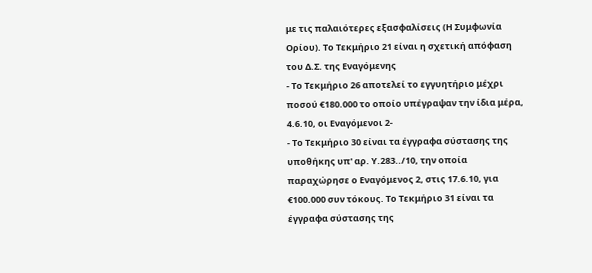με τις παλαιότερες εξασφαλίσεις (Η Συμφωνία Ορίου). Το Τεκμήριο 21 είναι η σχετική απόφαση του Δ.Σ. της Εναγόμενης
- Το Τεκμήριο 26 αποτελεί το εγγυητήριο μέχρι ποσού €180.000 το οποίο υπέγραψαν την ίδια μέρα, 4.6.10, οι Εναγόμενοι 2‑
- Το Τεκμήριο 30 είναι τα έγγραφα σύστασης της υποθήκης υπ' αρ. Υ.283../10, την οποία παραχώρησε ο Εναγόμενος 2, στις 17.6.10, για €100.000 συν τόκους. Το Τεκμήριο 31 είναι τα έγγραφα σύστασης της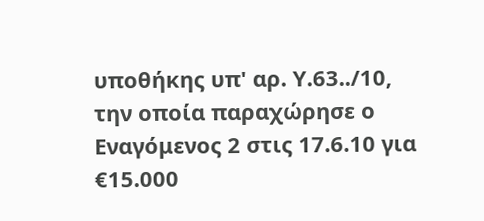υποθήκης υπ' αρ. Υ.63../10, την οποία παραχώρησε ο Εναγόμενος 2 στις 17.6.10 για €15.000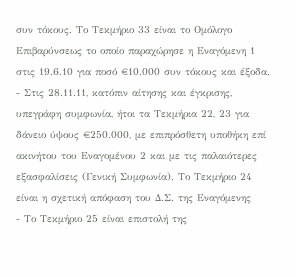συν τόκους. Το Τεκμήριο 33 είναι το Ομόλογο Επιβαρύνσεως το οποίο παραχώρησε η Εναγόμενη 1 στις 19.6.10 για ποσό €10.000 συν τόκους και έξοδα.
- Στις 28.11.11, κατόπιν αίτησης και έγκρισης, υπεγράφη συμφωνία, ήτοι τα Τεκμήρια 22, 23 για δάνειο ύψους €250.000, με επιπρόσθετη υποθήκη επί ακινήτου του Εναγομένου 2 και με τις παλαιότερες εξασφαλίσεις (Γενική Συμφωνία). Το Τεκμήριο 24 είναι η σχετική απόφαση του Δ.Σ. της Εναγόμενης
- Το Τεκμήριο 25 είναι επιστολή της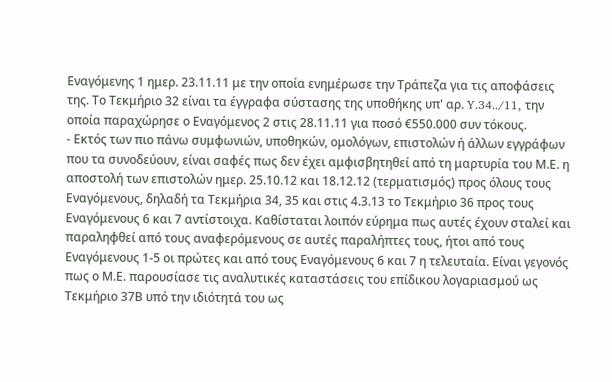Εναγόμενης 1 ημερ. 23.11.11 με την οποία ενημέρωσε την Τράπεζα για τις αποφάσεις της. Το Τεκμήριο 32 είναι τα έγγραφα σύστασης της υποθήκης υπ' αρ. Y.34../11, την οποία παραχώρησε ο Εναγόμενος 2 στις 28.11.11 για ποσό €550.000 συν τόκους.
- Εκτός των πιο πάνω συμφωνιών, υποθηκών, ομολόγων, επιστολών ή άλλων εγγράφων που τα συνοδεύουν, είναι σαφές πως δεν έχει αμφισβητηθεί από τη μαρτυρία του Μ.Ε. η αποστολή των επιστολών ημερ. 25.10.12 και 18.12.12 (τερματισμός) προς όλους τους Εναγόμενους, δηλαδή τα Τεκμήρια 34, 35 και στις 4.3.13 το Τεκμήριο 36 προς τους Εναγόμενους 6 και 7 αντίστοιχα. Καθίσταται λοιπόν εύρημα πως αυτές έχουν σταλεί και παραληφθεί από τους αναφερόμενους σε αυτές παραλήπτες τους, ήτοι από τους Εναγόμενους 1‑5 οι πρώτες και από τους Εναγόμενους 6 και 7 η τελευταία. Είναι γεγονός πως ο Μ.Ε. παρουσίασε τις αναλυτικές καταστάσεις του επίδικου λογαριασμού ως Τεκμήριο 37Β υπό την ιδιότητά του ως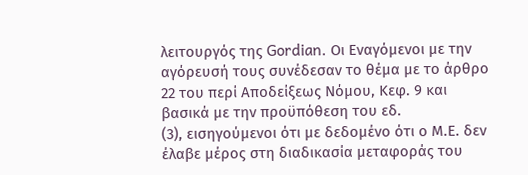λειτουργός της Gordian. Οι Εναγόμενοι με την αγόρευσή τους συνέδεσαν το θέμα με το άρθρο 22 του περί Αποδείξεως Νόμου, Κεφ. 9 και βασικά με την προϋπόθεση του εδ.
(3), εισηγούμενοι ότι με δεδομένο ότι ο Μ.Ε. δεν έλαβε μέρος στη διαδικασία μεταφοράς του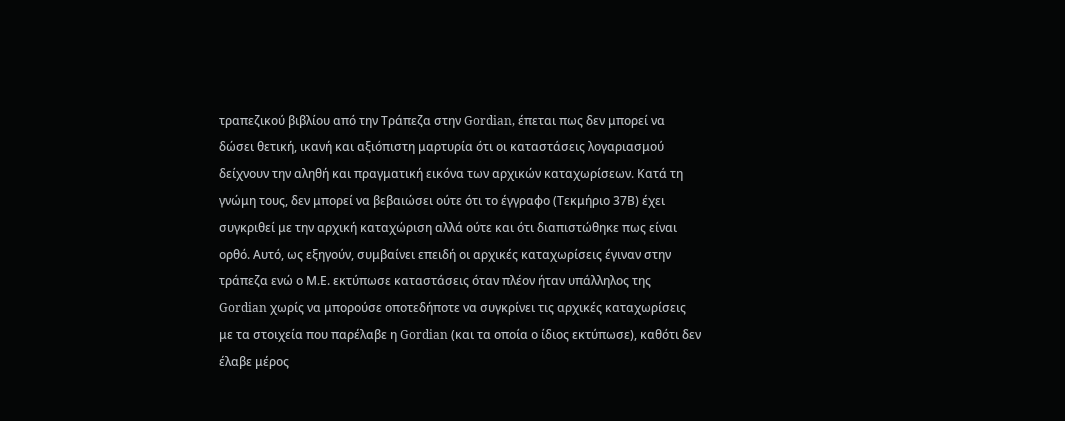τραπεζικού βιβλίου από την Τράπεζα στην Gordian, έπεται πως δεν μπορεί να δώσει θετική, ικανή και αξιόπιστη μαρτυρία ότι οι καταστάσεις λογαριασμού δείχνουν την αληθή και πραγματική εικόνα των αρχικών καταχωρίσεων. Κατά τη γνώμη τους, δεν μπορεί να βεβαιώσει ούτε ότι το έγγραφο (Τεκμήριο 37Β) έχει συγκριθεί με την αρχική καταχώριση αλλά ούτε και ότι διαπιστώθηκε πως είναι ορθό. Αυτό, ως εξηγούν, συμβαίνει επειδή οι αρχικές καταχωρίσεις έγιναν στην τράπεζα ενώ ο Μ.Ε. εκτύπωσε καταστάσεις όταν πλέον ήταν υπάλληλος της Gordian χωρίς να μπορούσε οποτεδήποτε να συγκρίνει τις αρχικές καταχωρίσεις με τα στοιχεία που παρέλαβε η Gordian (και τα οποία ο ίδιος εκτύπωσε), καθότι δεν έλαβε μέρος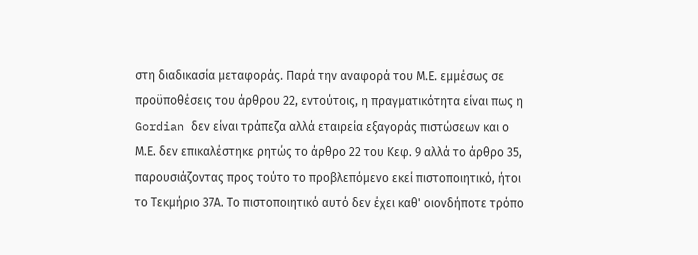στη διαδικασία μεταφοράς. Παρά την αναφορά του Μ.Ε. εμμέσως σε προϋποθέσεις του άρθρου 22, εντούτοις, η πραγματικότητα είναι πως η Gordian δεν είναι τράπεζα αλλά εταιρεία εξαγοράς πιστώσεων και ο Μ.Ε. δεν επικαλέστηκε ρητώς το άρθρο 22 του Κεφ. 9 αλλά το άρθρο 35, παρουσιάζοντας προς τούτο το προβλεπόμενο εκεί πιστοποιητικό, ήτοι το Τεκμήριο 37Α. Το πιστοποιητικό αυτό δεν έχει καθ' οιονδήποτε τρόπο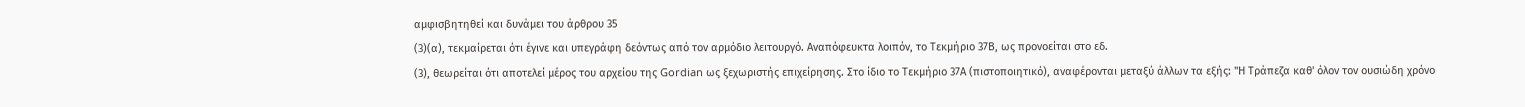αμφισβητηθεί και δυνάμει του άρθρου 35
(3)(α), τεκμαίρεται ότι έγινε και υπεγράφη δεόντως από τον αρμόδιο λειτουργό. Αναπόφευκτα λοιπόν, το Τεκμήριο 37Β, ως προνοείται στο εδ.
(3), θεωρείται ότι αποτελεί μέρος του αρχείου της Gordian ως ξεχωριστής επιχείρησης. Στο ίδιο το Τεκμήριο 37Α (πιστοποιητικό), αναφέρονται μεταξύ άλλων τα εξής: "Η Τράπεζα καθ' όλον τον ουσιώδη χρόνο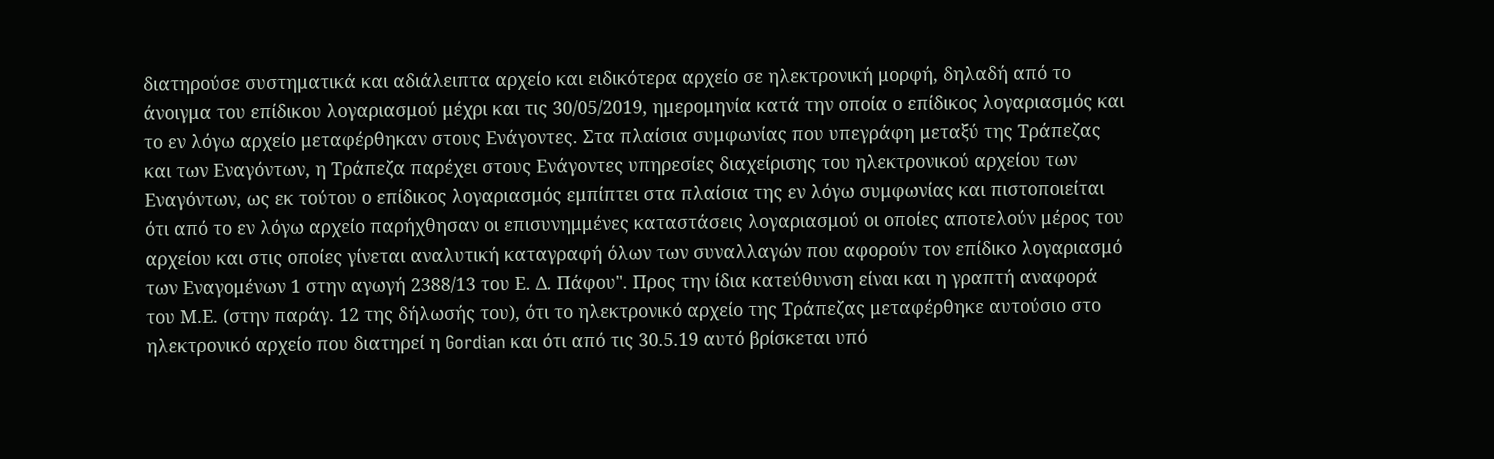διατηρούσε συστηματικά και αδιάλειπτα αρχείο και ειδικότερα αρχείο σε ηλεκτρονική μορφή, δηλαδή από το άνοιγμα του επίδικου λογαριασμού μέχρι και τις 30/05/2019, ημερομηνία κατά την οποία ο επίδικος λογαριασμός και το εν λόγω αρχείο μεταφέρθηκαν στους Ενάγοντες. Στα πλαίσια συμφωνίας που υπεγράφη μεταξύ της Τράπεζας και των Εναγόντων, η Τράπεζα παρέχει στους Ενάγοντες υπηρεσίες διαχείρισης του ηλεκτρονικού αρχείου των Εναγόντων, ως εκ τούτου ο επίδικος λογαριασμός εμπίπτει στα πλαίσια της εν λόγω συμφωνίας και πιστοποιείται ότι από το εν λόγω αρχείο παρήχθησαν οι επισυνημμένες καταστάσεις λογαριασμού οι οποίες αποτελούν μέρος του αρχείου και στις οποίες γίνεται αναλυτική καταγραφή όλων των συναλλαγών που αφορούν τον επίδικο λογαριασμό των Εναγομένων 1 στην αγωγή 2388/13 του Ε. Δ. Πάφου". Προς την ίδια κατεύθυνση είναι και η γραπτή αναφορά του Μ.Ε. (στην παράγ. 12 της δήλωσής του), ότι το ηλεκτρονικό αρχείο της Τράπεζας μεταφέρθηκε αυτούσιο στο ηλεκτρονικό αρχείο που διατηρεί η Gordian και ότι από τις 30.5.19 αυτό βρίσκεται υπό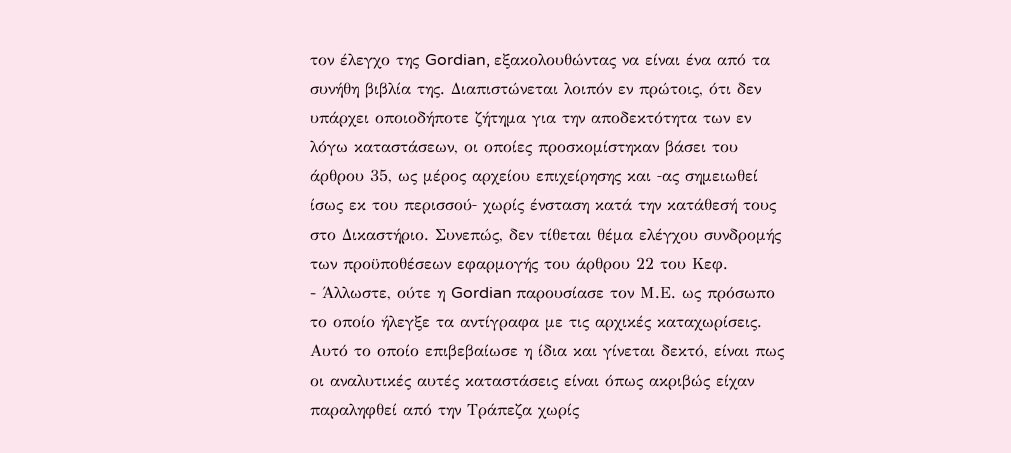τον έλεγχο της Gordian, εξακολουθώντας να είναι ένα από τα συνήθη βιβλία της. Διαπιστώνεται λοιπόν εν πρώτοις, ότι δεν υπάρχει οποιοδήποτε ζήτημα για την αποδεκτότητα των εν λόγω καταστάσεων, οι οποίες προσκομίστηκαν βάσει του άρθρου 35, ως μέρος αρχείου επιχείρησης και ‑ας σημειωθεί ίσως εκ του περισσού‑ χωρίς ένσταση κατά την κατάθεσή τους στο Δικαστήριο. Συνεπώς, δεν τίθεται θέμα ελέγχου συνδρομής των προϋποθέσεων εφαρμογής του άρθρου 22 του Κεφ.
- Άλλωστε, ούτε η Gordian παρουσίασε τον Μ.Ε. ως πρόσωπο το οποίο ήλεγξε τα αντίγραφα με τις αρχικές καταχωρίσεις. Αυτό το οποίο επιβεβαίωσε η ίδια και γίνεται δεκτό, είναι πως οι αναλυτικές αυτές καταστάσεις είναι όπως ακριβώς είχαν παραληφθεί από την Τράπεζα χωρίς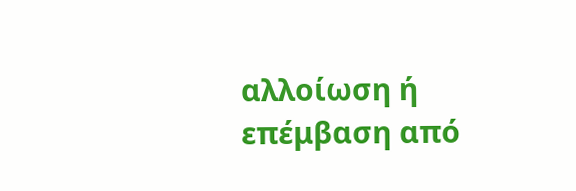αλλοίωση ή επέμβαση από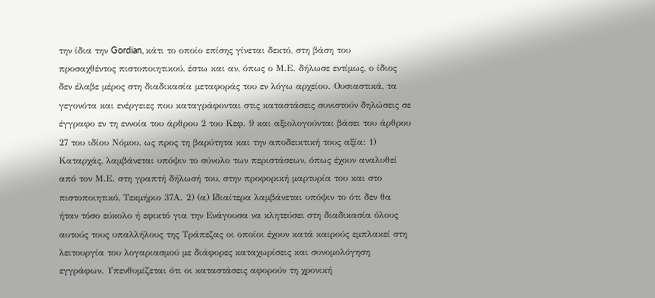την ίδια την Gordian, κάτι το οποίο επίσης γίνεται δεκτό, στη βάση του προσαχθέντος πιστοποιητικού, έστω και αν, όπως ο Μ.Ε. δήλωσε εντίμως, ο ίδιος δεν έλαβε μέρος στη διαδικασία μεταφοράς του εν λόγω αρχείου. Ουσιαστικά, τα γεγονότα και ενέργειες που καταγράφονται στις καταστάσεις συνιστούν δηλώσεις σε έγγραφο εν τη εννοία του άρθρου 2 του Κεφ. 9 και αξιολογούνται βάσει του άρθρου 27 του ιδίου Νόμου, ως προς τη βαρύτητα και την αποδεικτική τους αξία: 1) Καταρχάς, λαμβάνεται υπόψιν το σύνολο των περιστάσεων, όπως έχουν αναλυθεί από τον Μ.Ε. στη γραπτή δήλωσή του, στην προφορική μαρτυρία του και στο πιστοποιητικό, Τεκμήριο 37Α. 2) (α) Ιδιαίτερα λαμβάνεται υπόψιν το ότι δεν θα ήταν τόσο εύκολο ή εφικτό για την Ενάγουσα να κλητεύσει στη διαδικασία όλους αυτούς τους υπαλλήλους της Τράπεζας οι οποίοι έχουν κατά καιρούς εμπλακεί στη λειτουργία του λογαριασμού με διάφορες καταχωρίσεις και συνομολόγηση εγγράφων. Υπενθυμίζεται ότι οι καταστάσεις αφορούν τη χρονική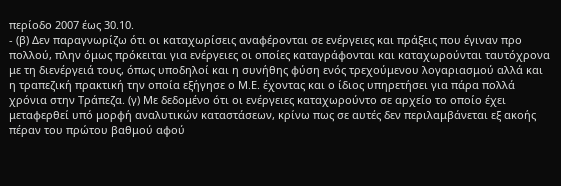περίοδο 2007 έως 30.10.
- (β) Δεν παραγνωρίζω ότι οι καταχωρίσεις αναφέρονται σε ενέργειες και πράξεις που έγιναν προ πολλού, πλην όμως πρόκειται για ενέργειες οι οποίες καταγράφονται και καταχωρούνται ταυτόχρονα με τη διενέργειά τους, όπως υποδηλοί και η συνήθης φύση ενός τρεχούμενου λογαριασμού αλλά και η τραπεζική πρακτική την οποία εξήγησε ο Μ.Ε. έχοντας και ο ίδιος υπηρετήσει για πάρα πολλά χρόνια στην Τράπεζα. (γ) Με δεδομένο ότι οι ενέργειες καταχωρούντο σε αρχείο το οποίο έχει μεταφερθεί υπό μορφή αναλυτικών καταστάσεων, κρίνω πως σε αυτές δεν περιλαμβάνεται εξ ακοής πέραν του πρώτου βαθμού αφού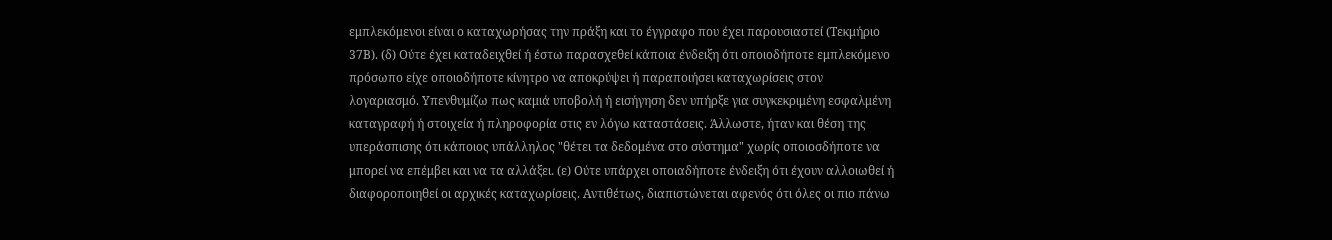εμπλεκόμενοι είναι ο καταχωρήσας την πράξη και το έγγραφο που έχει παρουσιαστεί (Τεκμήριο 37Β). (δ) Ούτε έχει καταδειχθεί ή έστω παρασχεθεί κάποια ένδειξη ότι οποιοδήποτε εμπλεκόμενο πρόσωπο είχε οποιοδήποτε κίνητρο να αποκρύψει ή παραποιήσει καταχωρίσεις στον λογαριασμό. Υπενθυμίζω πως καμιά υποβολή ή εισήγηση δεν υπήρξε για συγκεκριμένη εσφαλμένη καταγραφή ή στοιχεία ή πληροφορία στις εν λόγω καταστάσεις. Άλλωστε, ήταν και θέση της υπεράσπισης ότι κάποιος υπάλληλος "θέτει τα δεδομένα στο σύστημα" χωρίς οποιοσδήποτε να μπορεί να επέμβει και να τα αλλάξει. (ε) Ούτε υπάρχει οποιαδήποτε ένδειξη ότι έχουν αλλοιωθεί ή διαφοροποιηθεί οι αρχικές καταχωρίσεις. Αντιθέτως, διαπιστώνεται αφενός ότι όλες οι πιο πάνω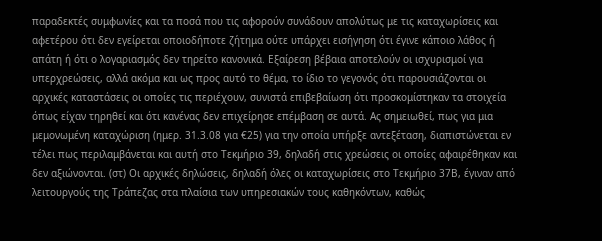παραδεκτές συμφωνίες και τα ποσά που τις αφορούν συνάδουν απολύτως με τις καταχωρίσεις και αφετέρου ότι δεν εγείρεται οποιοδήποτε ζήτημα ούτε υπάρχει εισήγηση ότι έγινε κάποιο λάθος ή απάτη ή ότι ο λογαριασμός δεν τηρείτο κανονικά. Εξαίρεση βέβαια αποτελούν οι ισχυρισμοί για υπερχρεώσεις, αλλά ακόμα και ως προς αυτό το θέμα, το ίδιο το γεγονός ότι παρουσιάζονται οι αρχικές καταστάσεις οι οποίες τις περιέχουν, συνιστά επιβεβαίωση ότι προσκομίστηκαν τα στοιχεία όπως είχαν τηρηθεί και ότι κανένας δεν επιχείρησε επέμβαση σε αυτά. Ας σημειωθεί, πως για μια μεμονωμένη καταχώριση (ημερ. 31.3.08 για €25) για την οποία υπήρξε αντεξέταση, διαπιστώνεται εν τέλει πως περιλαμβάνεται και αυτή στο Τεκμήριο 39, δηλαδή στις χρεώσεις οι οποίες αφαιρέθηκαν και δεν αξιώνονται. (στ) Οι αρχικές δηλώσεις, δηλαδή όλες οι καταχωρίσεις στο Τεκμήριο 37Β, έγιναν από λειτουργούς της Τράπεζας στα πλαίσια των υπηρεσιακών τους καθηκόντων, καθώς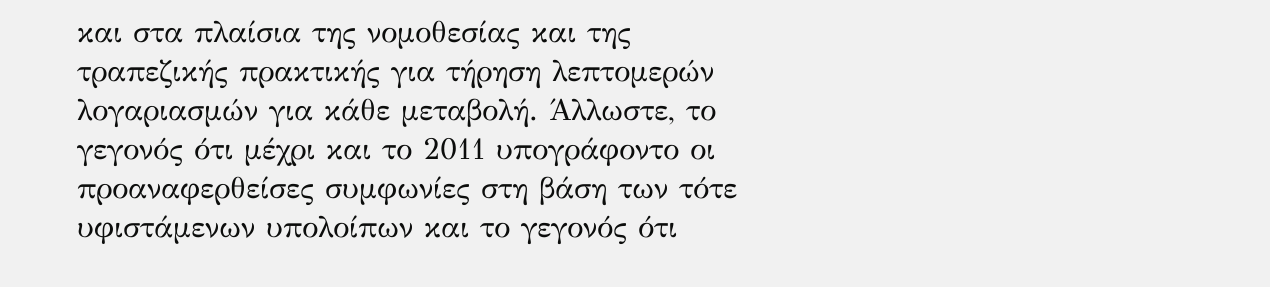και στα πλαίσια της νομοθεσίας και της τραπεζικής πρακτικής για τήρηση λεπτομερών λογαριασμών για κάθε μεταβολή. Άλλωστε, το γεγονός ότι μέχρι και το 2011 υπογράφοντο οι προαναφερθείσες συμφωνίες στη βάση των τότε υφιστάμενων υπολοίπων και το γεγονός ότι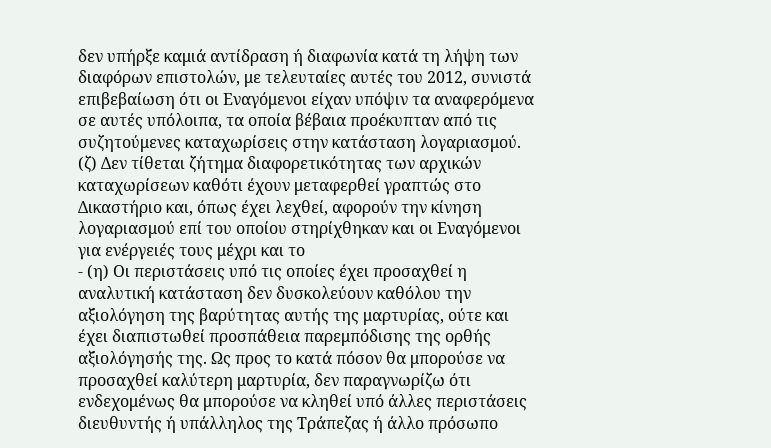δεν υπήρξε καμιά αντίδραση ή διαφωνία κατά τη λήψη των διαφόρων επιστολών, με τελευταίες αυτές του 2012, συνιστά επιβεβαίωση ότι οι Εναγόμενοι είχαν υπόψιν τα αναφερόμενα σε αυτές υπόλοιπα, τα οποία βέβαια προέκυπταν από τις συζητούμενες καταχωρίσεις στην κατάσταση λογαριασμού. (ζ) Δεν τίθεται ζήτημα διαφορετικότητας των αρχικών καταχωρίσεων καθότι έχουν μεταφερθεί γραπτώς στο Δικαστήριο και, όπως έχει λεχθεί, αφορούν την κίνηση λογαριασμού επί του οποίου στηρίχθηκαν και οι Εναγόμενοι για ενέργειές τους μέχρι και το
- (η) Οι περιστάσεις υπό τις οποίες έχει προσαχθεί η αναλυτική κατάσταση δεν δυσκολεύουν καθόλου την αξιολόγηση της βαρύτητας αυτής της μαρτυρίας, ούτε και έχει διαπιστωθεί προσπάθεια παρεμπόδισης της ορθής αξιολόγησής της. Ως προς το κατά πόσον θα μπορούσε να προσαχθεί καλύτερη μαρτυρία, δεν παραγνωρίζω ότι ενδεχομένως θα μπορούσε να κληθεί υπό άλλες περιστάσεις διευθυντής ή υπάλληλος της Τράπεζας ή άλλο πρόσωπο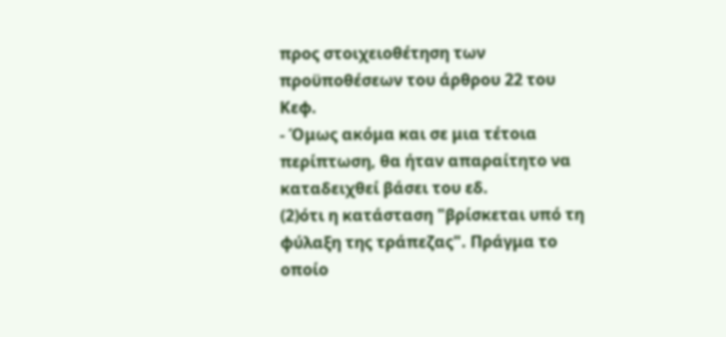προς στοιχειοθέτηση των προϋποθέσεων του άρθρου 22 του Κεφ.
- Όμως ακόμα και σε μια τέτοια περίπτωση, θα ήταν απαραίτητο να καταδειχθεί βάσει του εδ.
(2)ότι η κατάσταση "βρίσκεται υπό τη φύλαξη της τράπεζας". Πράγμα το οποίο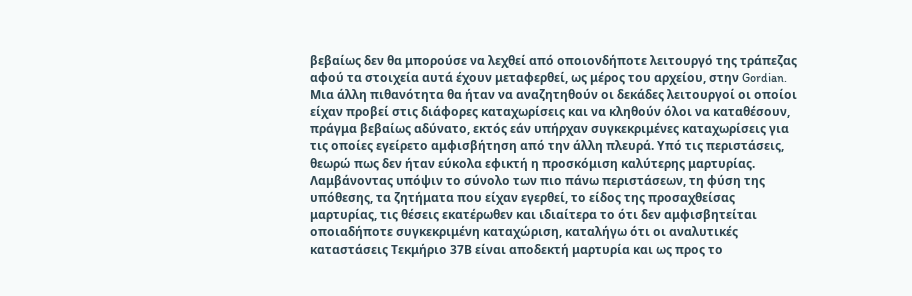βεβαίως δεν θα μπορούσε να λεχθεί από οποιονδήποτε λειτουργό της τράπεζας αφού τα στοιχεία αυτά έχουν μεταφερθεί, ως μέρος του αρχείου, στην Gordian. Μια άλλη πιθανότητα θα ήταν να αναζητηθούν οι δεκάδες λειτουργοί οι οποίοι είχαν προβεί στις διάφορες καταχωρίσεις και να κληθούν όλοι να καταθέσουν, πράγμα βεβαίως αδύνατο, εκτός εάν υπήρχαν συγκεκριμένες καταχωρίσεις για τις οποίες εγείρετο αμφισβήτηση από την άλλη πλευρά. Υπό τις περιστάσεις, θεωρώ πως δεν ήταν εύκολα εφικτή η προσκόμιση καλύτερης μαρτυρίας. Λαμβάνοντας υπόψιν το σύνολο των πιο πάνω περιστάσεων, τη φύση της υπόθεσης, τα ζητήματα που είχαν εγερθεί, το είδος της προσαχθείσας μαρτυρίας, τις θέσεις εκατέρωθεν και ιδιαίτερα το ότι δεν αμφισβητείται οποιαδήποτε συγκεκριμένη καταχώριση, καταλήγω ότι οι αναλυτικές καταστάσεις Τεκμήριο 37Β είναι αποδεκτή μαρτυρία και ως προς το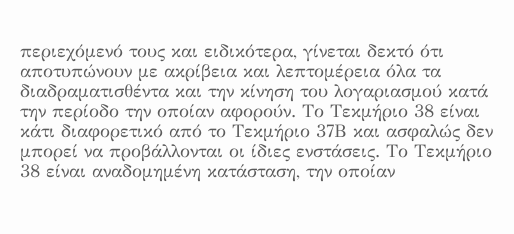περιεχόμενό τους και ειδικότερα, γίνεται δεκτό ότι αποτυπώνουν με ακρίβεια και λεπτομέρεια όλα τα διαδραματισθέντα και την κίνηση του λογαριασμού κατά την περίοδο την οποίαν αφορούν. Το Τεκμήριο 38 είναι κάτι διαφορετικό από το Τεκμήριο 37Β και ασφαλώς δεν μπορεί να προβάλλονται οι ίδιες ενστάσεις. Το Τεκμήριο 38 είναι αναδομημένη κατάσταση, την οποίαν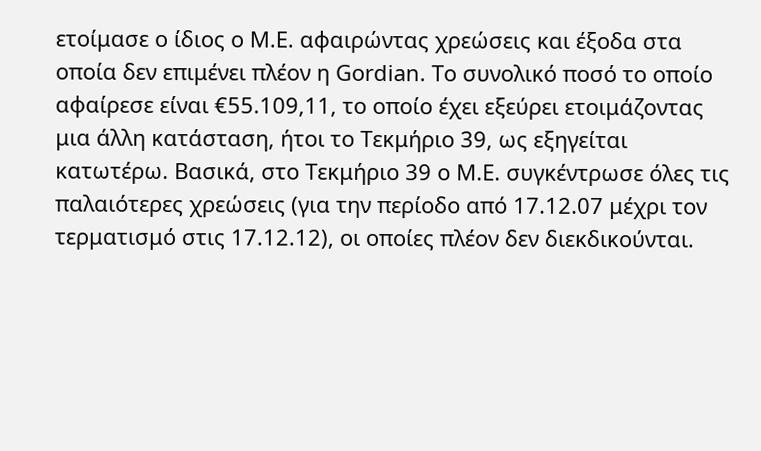ετοίμασε ο ίδιος ο Μ.Ε. αφαιρώντας χρεώσεις και έξοδα στα οποία δεν επιμένει πλέον η Gordian. Το συνολικό ποσό το οποίο αφαίρεσε είναι €55.109,11, το οποίο έχει εξεύρει ετοιμάζοντας μια άλλη κατάσταση, ήτοι το Τεκμήριο 39, ως εξηγείται κατωτέρω. Βασικά, στο Τεκμήριο 39 ο Μ.Ε. συγκέντρωσε όλες τις παλαιότερες χρεώσεις (για την περίοδο από 17.12.07 μέχρι τον τερματισμό στις 17.12.12), οι οποίες πλέον δεν διεκδικούνται.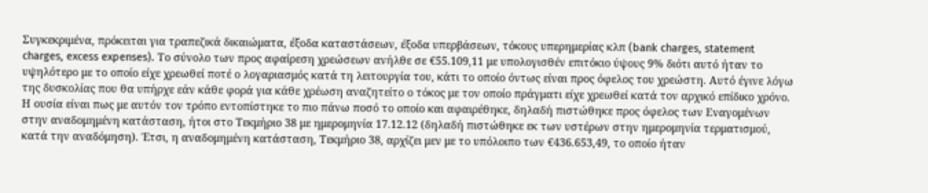Συγκεκριμένα, πρόκειται για τραπεζικά δικαιώματα, έξοδα καταστάσεων, έξοδα υπερβάσεων, τόκους υπερημερίας κλπ (bank charges, statement charges, excess expenses). Το σύνολο των προς αφαίρεση χρεώσεων ανήλθε σε €55.109,11 με υπολογισθέν επιτόκιο ύψους 9% διότι αυτό ήταν το υψηλότερο με το οποίο είχε χρεωθεί ποτέ ο λογαριασμός κατά τη λειτουργία του, κάτι το οποίο όντως είναι προς όφελος του χρεώστη. Αυτό έγινε λόγω της δυσκολίας που θα υπήρχε εάν κάθε φορά για κάθε χρέωση αναζητείτο ο τόκος με τον οποίο πράγματι είχε χρεωθεί κατά τον αρχικό επίδικο χρόνο. Η ουσία είναι πως με αυτόν τον τρόπο εντοπίστηκε το πιο πάνω ποσό το οποίο και αφαιρέθηκε, δηλαδή πιστώθηκε προς όφελος των Εναγομένων στην αναδομημένη κατάσταση, ήτοι στο Τεκμήριο 38 με ημερομηνία 17.12.12 (δηλαδή πιστώθηκε εκ των υστέρων στην ημερομηνία τερματισμού, κατά την αναδόμηση). Έτσι, η αναδομημένη κατάσταση, Τεκμήριο 38, αρχίζει μεν με το υπόλοιπο των €436.653,49, το οποίο ήταν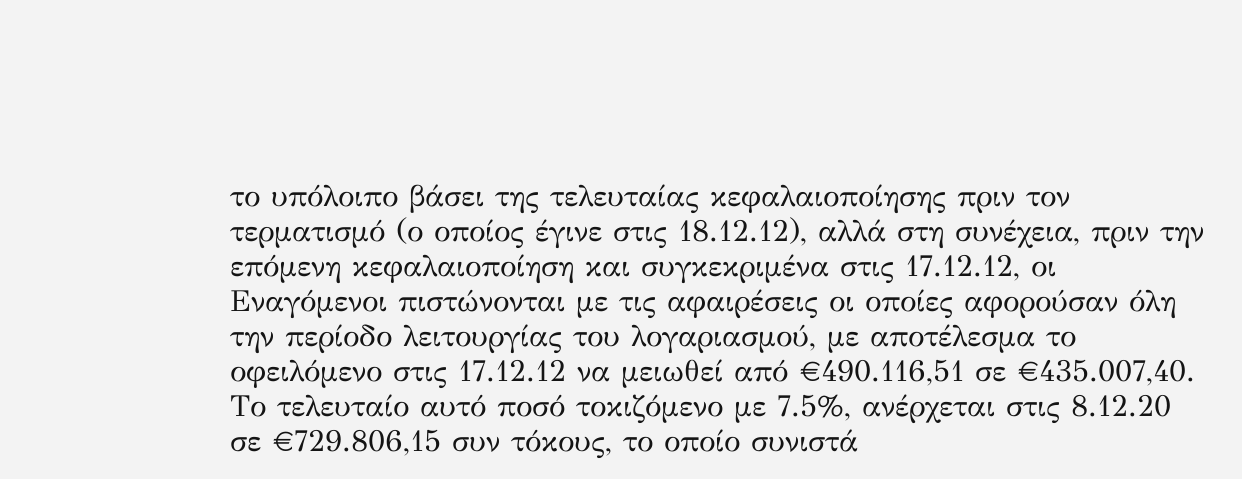το υπόλοιπο βάσει της τελευταίας κεφαλαιοποίησης πριν τον τερματισμό (ο οποίος έγινε στις 18.12.12), αλλά στη συνέχεια, πριν την επόμενη κεφαλαιοποίηση και συγκεκριμένα στις 17.12.12, οι Εναγόμενοι πιστώνονται με τις αφαιρέσεις οι οποίες αφορούσαν όλη την περίοδο λειτουργίας του λογαριασμού, με αποτέλεσμα το οφειλόμενο στις 17.12.12 να μειωθεί από €490.116,51 σε €435.007,40. Το τελευταίο αυτό ποσό τοκιζόμενο με 7.5%, ανέρχεται στις 8.12.20 σε €729.806,15 συν τόκους, το οποίο συνιστά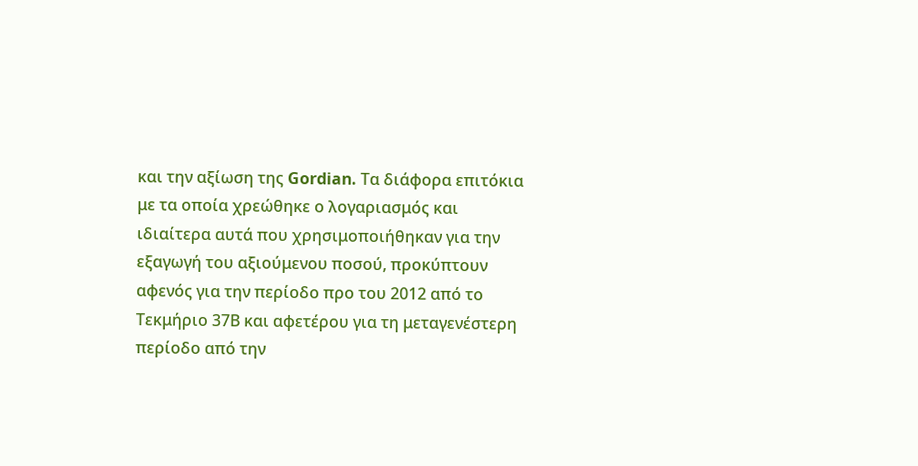και την αξίωση της Gordian. Τα διάφορα επιτόκια με τα οποία χρεώθηκε ο λογαριασμός και ιδιαίτερα αυτά που χρησιμοποιήθηκαν για την εξαγωγή του αξιούμενου ποσού, προκύπτουν αφενός για την περίοδο προ του 2012 από το Τεκμήριο 37Β και αφετέρου για τη μεταγενέστερη περίοδο από την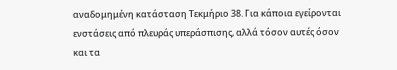αναδομημένη κατάσταση Τεκμήριο 38. Για κάποια εγείρονται ενστάσεις από πλευράς υπεράσπισης, αλλά τόσον αυτές όσον και τα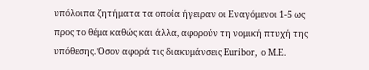υπόλοιπα ζητήματα τα οποία ήγειραν οι Εναγόμενοι 1‑5 ως προς το θέμα καθώς και άλλα, αφορούν τη νομική πτυχή της υπόθεσης. Όσον αφορά τις διακυμάνσεις Euribor, ο Μ.Ε.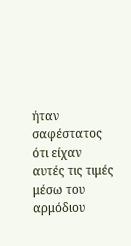ήταν σαφέστατος ότι είχαν αυτές τις τιμές μέσω του αρμόδιου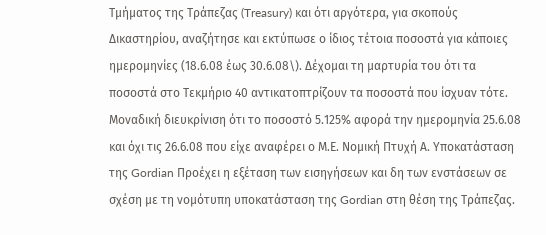Τμήματος της Τράπεζας (Treasury) και ότι αργότερα, για σκοπούς Δικαστηρίου, αναζήτησε και εκτύπωσε ο ίδιος τέτοια ποσοστά για κάποιες ημερομηνίες (18.6.08 έως 30.6.08\). Δέχομαι τη μαρτυρία του ότι τα ποσοστά στο Τεκμήριο 40 αντικατοπτρίζουν τα ποσοστά που ίσχυαν τότε. Μοναδική διευκρίνιση ότι το ποσοστό 5.125% αφορά την ημερομηνία 25.6.08 και όχι τις 26.6.08 που είχε αναφέρει ο Μ.Ε. Νομική Πτυχή Α. Υποκατάσταση της Gordian Προέχει η εξέταση των εισηγήσεων και δη των ενστάσεων σε σχέση με τη νομότυπη υποκατάσταση της Gordian στη θέση της Τράπεζας.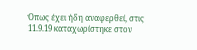Όπως έχει ήδη αναφερθεί, στις 11.9.19 καταχωρίστηκε στον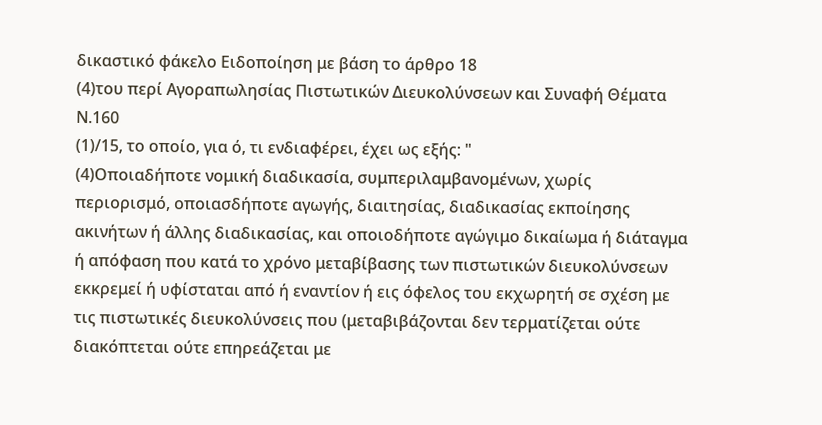δικαστικό φάκελο Ειδοποίηση με βάση το άρθρο 18
(4)του περί Αγοραπωλησίας Πιστωτικών Διευκολύνσεων και Συναφή Θέματα Ν.160
(1)/15, το οποίο, για ό, τι ενδιαφέρει, έχει ως εξής: "
(4)Οποιαδήποτε νομική διαδικασία, συμπεριλαμβανομένων, χωρίς περιορισμό, οποιασδήποτε αγωγής, διαιτησίας, διαδικασίας εκποίησης ακινήτων ή άλλης διαδικασίας, και οποιοδήποτε αγώγιμο δικαίωμα ή διάταγμα ή απόφαση που κατά το χρόνο μεταβίβασης των πιστωτικών διευκολύνσεων εκκρεμεί ή υφίσταται από ή εναντίον ή εις όφελος του εκχωρητή σε σχέση με τις πιστωτικές διευκολύνσεις που (μεταβιβάζονται δεν τερματίζεται ούτε διακόπτεται ούτε επηρεάζεται με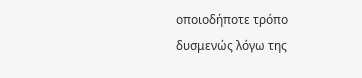οποιοδήποτε τρόπο δυσμενώς λόγω της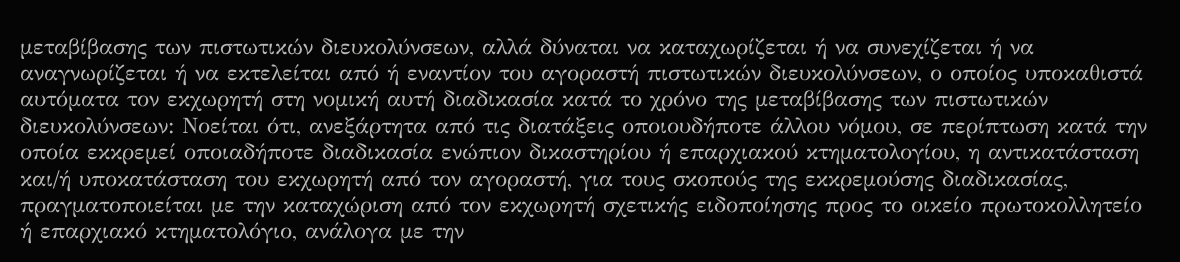μεταβίβασης των πιστωτικών διευκολύνσεων, αλλά δύναται να καταχωρίζεται ή να συνεχίζεται ή να αναγνωρίζεται ή να εκτελείται από ή εναντίον του αγοραστή πιστωτικών διευκολύνσεων, ο οποίος υποκαθιστά αυτόματα τον εκχωρητή στη νομική αυτή διαδικασία κατά το χρόνο της μεταβίβασης των πιστωτικών διευκολύνσεων: Νοείται ότι, ανεξάρτητα από τις διατάξεις οποιουδήποτε άλλου νόμου, σε περίπτωση κατά την οποία εκκρεμεί οποιαδήποτε διαδικασία ενώπιον δικαστηρίου ή επαρχιακού κτηματολογίου, η αντικατάσταση και/ή υποκατάσταση του εκχωρητή από τον αγοραστή, για τους σκοπούς της εκκρεμούσης διαδικασίας, πραγματοποιείται με την καταχώριση από τον εκχωρητή σχετικής ειδοποίησης προς το οικείο πρωτοκολλητείο ή επαρχιακό κτηματολόγιο, ανάλογα με την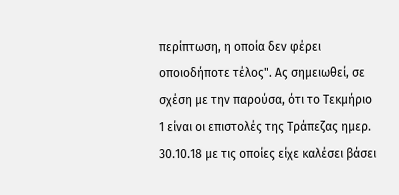περίπτωση, η οποία δεν φέρει οποιοδήποτε τέλος". Ας σημειωθεί, σε σχέση με την παρούσα, ότι το Τεκμήριο 1 είναι οι επιστολές της Τράπεζας ημερ. 30.10.18 με τις οποίες είχε καλέσει βάσει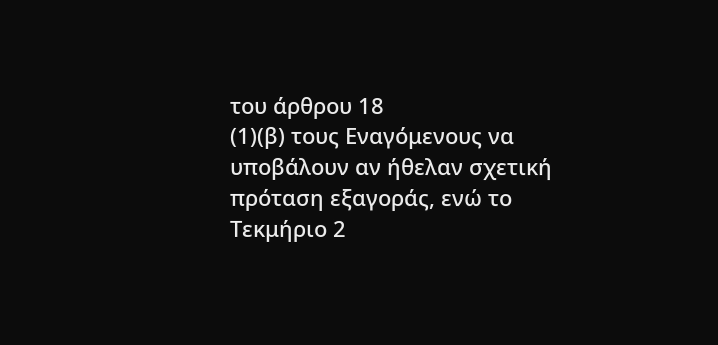του άρθρου 18
(1)(β) τους Εναγόμενους να υποβάλουν αν ήθελαν σχετική πρόταση εξαγοράς, ενώ το Τεκμήριο 2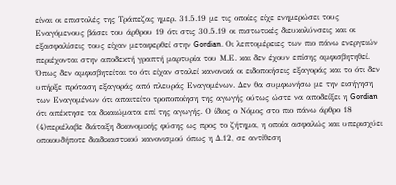είναι οι επιστολές της Τράπεζας ημερ. 31.5.19 με τις οποίες είχε ενημερώσει τους Εναγόμενους βάσει του άρθρου 19 ότι στις 30.5.19 οι πιστωτικές διευκολύνσεις και οι εξασφαλίσεις τους είχαν μεταφερθεί στην Gordian. Οι λεπτομέρειες των πιο πάνω ενεργειών περιέχονται στην αποδεκτή γραπτή μαρτυρία του Μ.Ε. και δεν έχουν επίσης αμφισβητηθεί. Όπως δεν αμφισβητείται το ότι είχαν σταλεί κανονικά οι ειδοποιήσεις εξαγοράς και το ότι δεν υπήρξε πρόταση εξαγοράς από πλευράς Εναγομένων. Δεν θα συμφωνήσω με την εισήγηση των Εναγομένων ότι απαιτείτο τροποποίηση της αγωγής ούτως ώστε να αποδείξει η Gordian ότι απέκτησε τα δικαιώματα επί της αγωγής. Ο ίδιος ο Νόμος στο πιο πάνω άρθρο 18
(4)περιέλαβε διάταξη δικονομικής φύσης ως προς το ζήτημα, η οποία ασφαλώς και υπερισχύει οποιουδήποτε διαδικαστικού κανονισμού όπως η Δ.12, σε αντίθεση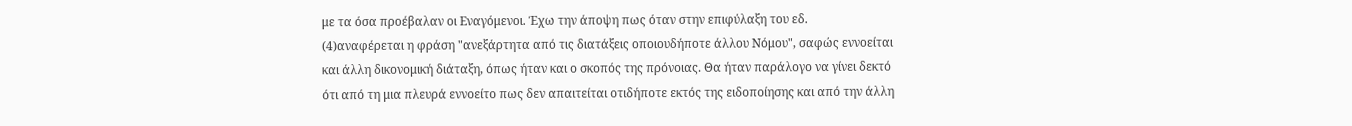με τα όσα προέβαλαν οι Εναγόμενοι. Έχω την άποψη πως όταν στην επιφύλαξη του εδ.
(4)αναφέρεται η φράση "ανεξάρτητα από τις διατάξεις οποιουδήποτε άλλου Νόμου", σαφώς εννοείται και άλλη δικονομική διάταξη, όπως ήταν και ο σκοπός της πρόνοιας. Θα ήταν παράλογο να γίνει δεκτό ότι από τη μια πλευρά εννοείτο πως δεν απαιτείται οτιδήποτε εκτός της ειδοποίησης και από την άλλη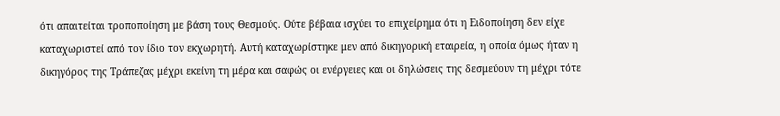ότι απαιτείται τροποποίηση με βάση τους Θεσμούς. Ούτε βέβαια ισχύει το επιχείρημα ότι η Ειδοποίηση δεν είχε καταχωριστεί από τον ίδιο τον εκχωρητή. Αυτή καταχωρίστηκε μεν από δικηγορική εταιρεία, η οποία όμως ήταν η δικηγόρος της Τράπεζας μέχρι εκείνη τη μέρα και σαφώς οι ενέργειες και οι δηλώσεις της δεσμεύουν τη μέχρι τότε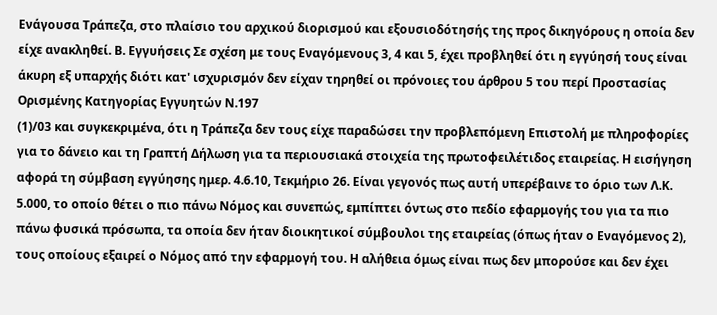Ενάγουσα Τράπεζα, στο πλαίσιο του αρχικού διορισμού και εξουσιοδότησής της προς δικηγόρους η οποία δεν είχε ανακληθεί. Β. Εγγυήσεις Σε σχέση με τους Εναγόμενους 3, 4 και 5, έχει προβληθεί ότι η εγγύησή τους είναι άκυρη εξ υπαρχής διότι κατ' ισχυρισμόν δεν είχαν τηρηθεί οι πρόνοιες του άρθρου 5 του περί Προστασίας Ορισμένης Κατηγορίας Εγγυητών Ν.197
(1)/03 και συγκεκριμένα, ότι η Τράπεζα δεν τους είχε παραδώσει την προβλεπόμενη Επιστολή με πληροφορίες για το δάνειο και τη Γραπτή Δήλωση για τα περιουσιακά στοιχεία της πρωτοφειλέτιδος εταιρείας. Η εισήγηση αφορά τη σύμβαση εγγύησης ημερ. 4.6.10, Τεκμήριο 26. Είναι γεγονός πως αυτή υπερέβαινε το όριο των Λ.Κ. 5.000, το οποίο θέτει ο πιο πάνω Νόμος και συνεπώς, εμπίπτει όντως στο πεδίο εφαρμογής του για τα πιο πάνω φυσικά πρόσωπα, τα οποία δεν ήταν διοικητικοί σύμβουλοι της εταιρείας (όπως ήταν ο Εναγόμενος 2), τους οποίους εξαιρεί ο Νόμος από την εφαρμογή του. Η αλήθεια όμως είναι πως δεν μπορούσε και δεν έχει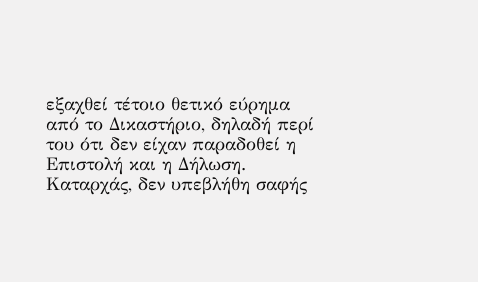εξαχθεί τέτοιο θετικό εύρημα από το Δικαστήριο, δηλαδή περί του ότι δεν είχαν παραδοθεί η Επιστολή και η Δήλωση. Καταρχάς, δεν υπεβλήθη σαφής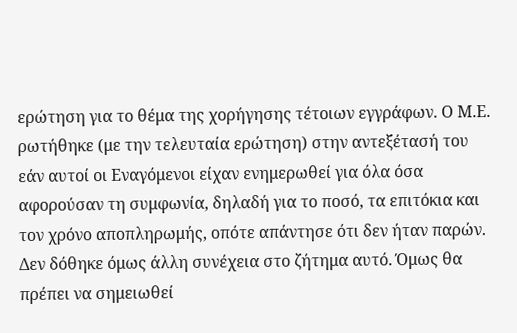ερώτηση για το θέμα της χορήγησης τέτοιων εγγράφων. Ο Μ.Ε. ρωτήθηκε (με την τελευταία ερώτηση) στην αντεξέτασή του εάν αυτοί οι Εναγόμενοι είχαν ενημερωθεί για όλα όσα αφορούσαν τη συμφωνία, δηλαδή για το ποσό, τα επιτόκια και τον χρόνο αποπληρωμής, οπότε απάντησε ότι δεν ήταν παρών. Δεν δόθηκε όμως άλλη συνέχεια στο ζήτημα αυτό. Όμως θα πρέπει να σημειωθεί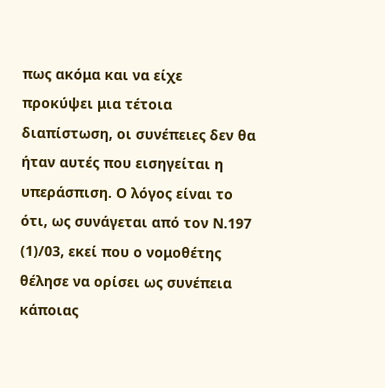πως ακόμα και να είχε προκύψει μια τέτοια διαπίστωση, οι συνέπειες δεν θα ήταν αυτές που εισηγείται η υπεράσπιση. Ο λόγος είναι το ότι, ως συνάγεται από τον Ν.197
(1)/03, εκεί που ο νομοθέτης θέλησε να ορίσει ως συνέπεια κάποιας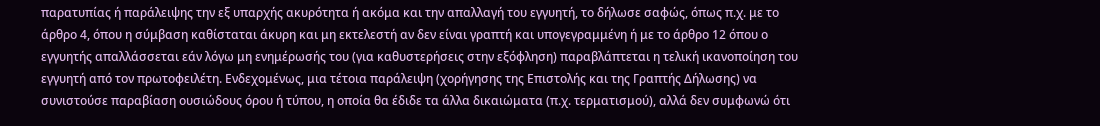παρατυπίας ή παράλειψης την εξ υπαρχής ακυρότητα ή ακόμα και την απαλλαγή του εγγυητή, το δήλωσε σαφώς, όπως π.χ. με το άρθρο 4, όπου η σύμβαση καθίσταται άκυρη και μη εκτελεστή αν δεν είναι γραπτή και υπογεγραμμένη ή με το άρθρο 12 όπου ο εγγυητής απαλλάσσεται εάν λόγω μη ενημέρωσής του (για καθυστερήσεις στην εξόφληση) παραβλάπτεται η τελική ικανοποίηση του εγγυητή από τον πρωτοφειλέτη. Ενδεχομένως, μια τέτοια παράλειψη (χορήγησης της Επιστολής και της Γραπτής Δήλωσης) να συνιστούσε παραβίαση ουσιώδους όρου ή τύπου, η οποία θα έδιδε τα άλλα δικαιώματα (π.χ. τερματισμού), αλλά δεν συμφωνώ ότι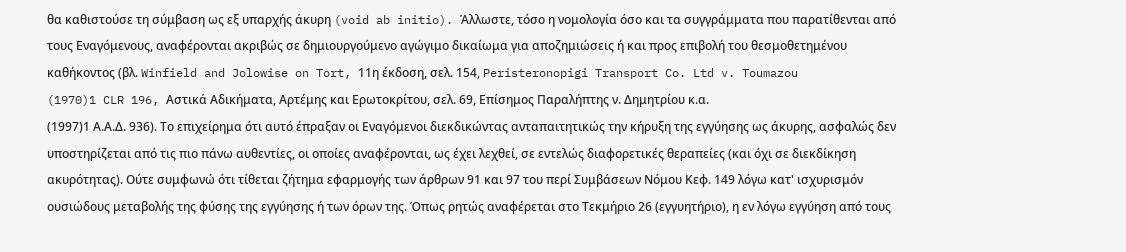θα καθιστούσε τη σύμβαση ως εξ υπαρχής άκυρη (void ab initio). Άλλωστε, τόσο η νομολογία όσο και τα συγγράμματα που παρατίθενται από τους Εναγόμενους, αναφέρονται ακριβώς σε δημιουργούμενο αγώγιμο δικαίωμα για αποζημιώσεις ή και προς επιβολή του θεσμοθετημένου καθήκοντος (βλ. Winfield and Jolowise on Tort, 11η έκδοση, σελ. 154, Peristeronopigi Transport Co. Ltd v. Toumazou
(1970)1 CLR 196, Αστικά Αδικήματα, Αρτέμης και Ερωτοκρίτου, σελ. 69, Επίσημος Παραλήπτης ν. Δημητρίου κ.α.
(1997)1 Α.Α.Δ. 936). Το επιχείρημα ότι αυτό έπραξαν οι Εναγόμενοι διεκδικώντας ανταπαιτητικώς την κήρυξη της εγγύησης ως άκυρης, ασφαλώς δεν υποστηρίζεται από τις πιο πάνω αυθεντίες, οι οποίες αναφέρονται, ως έχει λεχθεί, σε εντελώς διαφορετικές θεραπείες (και όχι σε διεκδίκηση ακυρότητας). Ούτε συμφωνώ ότι τίθεται ζήτημα εφαρμογής των άρθρων 91 και 97 του περί Συμβάσεων Νόμου Κεφ. 149 λόγω κατ' ισχυρισμόν ουσιώδους μεταβολής της φύσης της εγγύησης ή των όρων της. Όπως ρητώς αναφέρεται στο Τεκμήριο 26 (εγγυητήριο), η εν λόγω εγγύηση από τους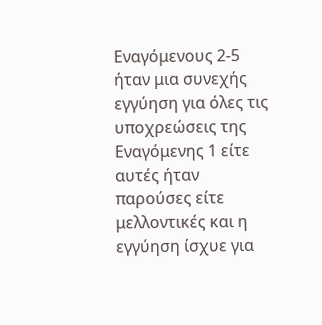Εναγόμενους 2‑5 ήταν μια συνεχής εγγύηση για όλες τις υποχρεώσεις της Εναγόμενης 1 είτε αυτές ήταν παρούσες είτε μελλοντικές και η εγγύηση ίσχυε για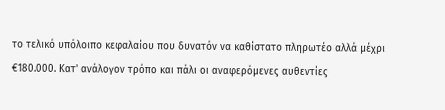το τελικό υπόλοιπο κεφαλαίου που δυνατόν να καθίστατο πληρωτέο αλλά μέχρι €180.000. Κατ' ανάλογον τρόπο και πάλι οι αναφερόμενες αυθεντίες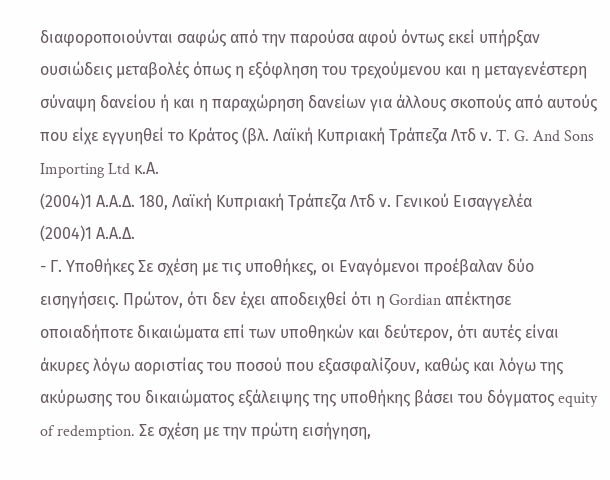διαφοροποιούνται σαφώς από την παρούσα αφού όντως εκεί υπήρξαν ουσιώδεις μεταβολές όπως η εξόφληση του τρεχούμενου και η μεταγενέστερη σύναψη δανείου ή και η παραχώρηση δανείων για άλλους σκοπούς από αυτούς που είχε εγγυηθεί το Κράτος (βλ. Λαϊκή Κυπριακή Τράπεζα Λτδ ν. T. G. And Sons Importing Ltd κ.Α.
(2004)1 Α.Α.Δ. 180, Λαϊκή Κυπριακή Τράπεζα Λτδ ν. Γενικού Εισαγγελέα
(2004)1 Α.Α.Δ.
- Γ. Υποθήκες Σε σχέση με τις υποθήκες, οι Εναγόμενοι προέβαλαν δύο εισηγήσεις. Πρώτον, ότι δεν έχει αποδειχθεί ότι η Gordian απέκτησε οποιαδήποτε δικαιώματα επί των υποθηκών και δεύτερον, ότι αυτές είναι άκυρες λόγω αοριστίας του ποσού που εξασφαλίζουν, καθώς και λόγω της ακύρωσης του δικαιώματος εξάλειψης της υποθήκης βάσει του δόγματος equity of redemption. Σε σχέση με την πρώτη εισήγηση,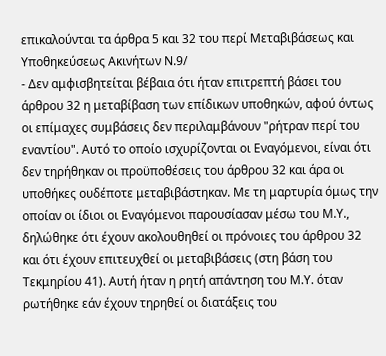επικαλούνται τα άρθρα 5 και 32 του περί Μεταβιβάσεως και Υποθηκεύσεως Ακινήτων Ν.9/
- Δεν αμφισβητείται βέβαια ότι ήταν επιτρεπτή βάσει του άρθρου 32 η μεταβίβαση των επίδικων υποθηκών, αφού όντως οι επίμαχες συμβάσεις δεν περιλαμβάνουν "ρήτραν περί του εναντίου". Αυτό το οποίο ισχυρίζονται οι Εναγόμενοι, είναι ότι δεν τηρήθηκαν οι προϋποθέσεις του άρθρου 32 και άρα οι υποθήκες ουδέποτε μεταβιβάστηκαν. Με τη μαρτυρία όμως την οποίαν οι ίδιοι οι Εναγόμενοι παρουσίασαν μέσω του Μ.Υ., δηλώθηκε ότι έχουν ακολουθηθεί οι πρόνοιες του άρθρου 32 και ότι έχουν επιτευχθεί οι μεταβιβάσεις (στη βάση του Τεκμηρίου 41). Αυτή ήταν η ρητή απάντηση του Μ.Υ. όταν ρωτήθηκε εάν έχουν τηρηθεί οι διατάξεις του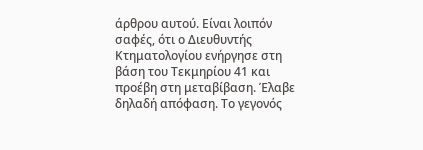άρθρου αυτού. Είναι λοιπόν σαφές, ότι ο Διευθυντής Κτηματολογίου ενήργησε στη βάση του Τεκμηρίου 41 και προέβη στη μεταβίβαση. Έλαβε δηλαδή απόφαση. Το γεγονός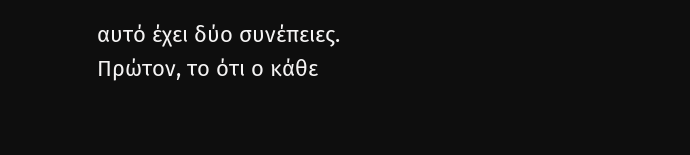αυτό έχει δύο συνέπειες. Πρώτον, το ότι ο κάθε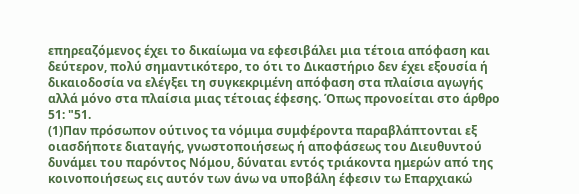επηρεαζόμενος έχει το δικαίωμα να εφεσιβάλει μια τέτοια απόφαση και δεύτερον, πολύ σημαντικότερο, το ότι το Δικαστήριο δεν έχει εξουσία ή δικαιοδοσία να ελέγξει τη συγκεκριμένη απόφαση στα πλαίσια αγωγής αλλά μόνο στα πλαίσια μιας τέτοιας έφεσης. Όπως προνοείται στο άρθρο 51: "51.
(1)Παν πρόσωπον ούτινος τα νόμιμα συμφέροντα παραβλάπτονται εξ οιασδήποτε διαταγής, γνωστοποιήσεως ή αποφάσεως του Διευθυντού δυνάμει του παρόντος Νόμου, δύναται εντός τριάκοντα ημερών από της κοινοποιήσεως εις αυτόν των άνω να υποβάλη έφεσιν τω Επαρχιακώ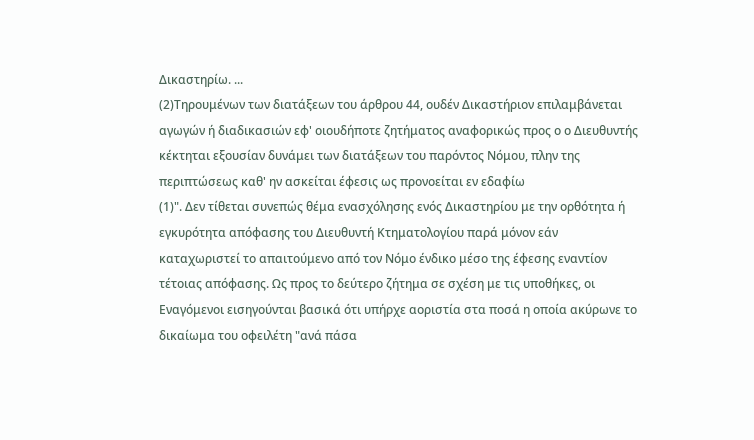Δικαστηρίω. ...
(2)Τηρουμένων των διατάξεων του άρθρου 44, ουδέν Δικαστήριον επιλαμβάνεται αγωγών ή διαδικασιών εφ' οιουδήποτε ζητήματος αναφορικώς προς ο ο Διευθυντής κέκτηται εξουσίαν δυνάμει των διατάξεων του παρόντος Νόμου, πλην της περιπτώσεως καθ' ην ασκείται έφεσις ως προνοείται εν εδαφίω
(1)". Δεν τίθεται συνεπώς θέμα ενασχόλησης ενός Δικαστηρίου με την ορθότητα ή εγκυρότητα απόφασης του Διευθυντή Κτηματολογίου παρά μόνον εάν καταχωριστεί το απαιτούμενο από τον Νόμο ένδικο μέσο της έφεσης εναντίον τέτοιας απόφασης. Ως προς το δεύτερο ζήτημα σε σχέση με τις υποθήκες, οι Εναγόμενοι εισηγούνται βασικά ότι υπήρχε αοριστία στα ποσά η οποία ακύρωνε το δικαίωμα του οφειλέτη "ανά πάσα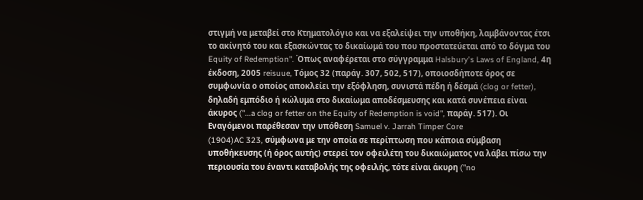στιγμή να μεταβεί στο Κτηματολόγιο και να εξαλείψει την υποθήκη, λαμβάνοντας έτσι το ακίνητό του και εξασκώντας το δικαίωμά του που προστατεύεται από το δόγμα του Equity of Redemption". Όπως αναφέρεται στο σύγγραμμα Halsbury's Laws of England, 4η έκδοση, 2005 reisuue, Τόμος 32 (παράγ. 307, 502, 517), οποιοσδήποτε όρος σε συμφωνία ο οποίος αποκλείει την εξόφληση, συνιστά πέδη ή δέσμά (clog or fetter), δηλαδή εμπόδιο ή κώλυμα στο δικαίωμα αποδέσμευσης και κατά συνέπεια είναι άκυρος ("...a clog or fetter on the Equity of Redemption is void", παράγ. 517). Οι Εναγόμενοι παρέθεσαν την υπόθεση Samuel v. Jarrah Timper Core
(1904)AC 323, σύμφωνα με την οποία σε περίπτωση που κάποια σύμβαση υποθήκευσης (ή όρος αυτής) στερεί τον οφειλέτη του δικαιώματος να λάβει πίσω την περιουσία του έναντι καταβολής της οφειλής, τότε είναι άκυρη ("no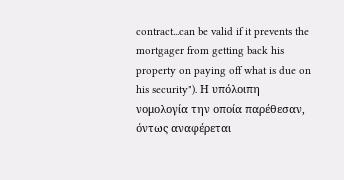contract...can be valid if it prevents the mortgager from getting back his property on paying off what is due on his security"). Η υπόλοιπη νομολογία την οποία παρέθεσαν, όντως αναφέρεται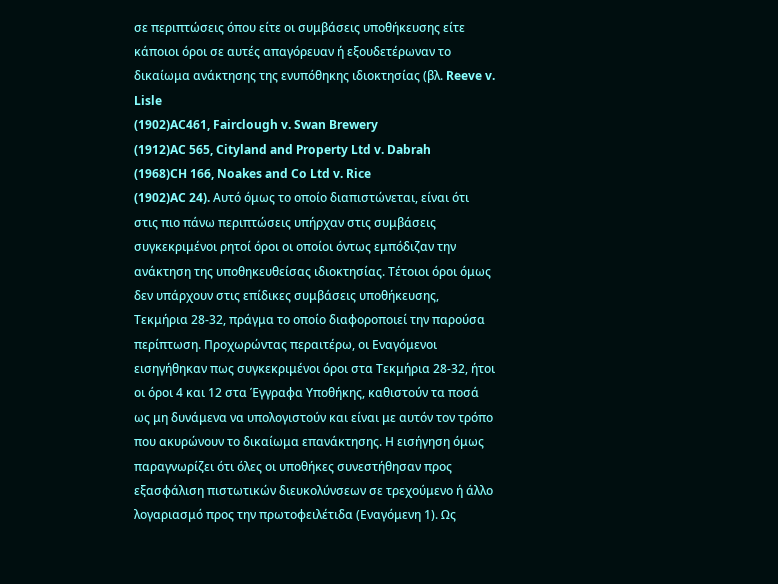σε περιπτώσεις όπου είτε οι συμβάσεις υποθήκευσης είτε κάποιοι όροι σε αυτές απαγόρευαν ή εξουδετέρωναν το δικαίωμα ανάκτησης της ενυπόθηκης ιδιοκτησίας (βλ. Reeve v. Lisle
(1902)AC461, Fairclough v. Swan Brewery
(1912)AC 565, Cityland and Property Ltd v. Dabrah
(1968)CH 166, Noakes and Co Ltd v. Rice
(1902)AC 24). Αυτό όμως το οποίο διαπιστώνεται, είναι ότι στις πιο πάνω περιπτώσεις υπήρχαν στις συμβάσεις συγκεκριμένοι ρητοί όροι οι οποίοι όντως εμπόδιζαν την ανάκτηση της υποθηκευθείσας ιδιοκτησίας. Τέτοιοι όροι όμως δεν υπάρχουν στις επίδικες συμβάσεις υποθήκευσης, Τεκμήρια 28‑32, πράγμα το οποίο διαφοροποιεί την παρούσα περίπτωση. Προχωρώντας περαιτέρω, οι Εναγόμενοι εισηγήθηκαν πως συγκεκριμένοι όροι στα Τεκμήρια 28‑32, ήτοι οι όροι 4 και 12 στα Έγγραφα Υποθήκης, καθιστούν τα ποσά ως μη δυνάμενα να υπολογιστούν και είναι με αυτόν τον τρόπο που ακυρώνουν το δικαίωμα επανάκτησης. Η εισήγηση όμως παραγνωρίζει ότι όλες οι υποθήκες συνεστήθησαν προς εξασφάλιση πιστωτικών διευκολύνσεων σε τρεχούμενο ή άλλο λογαριασμό προς την πρωτοφειλέτιδα (Εναγόμενη 1). Ως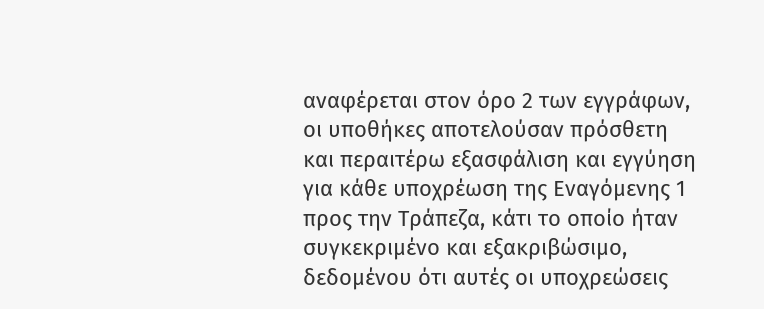αναφέρεται στον όρο 2 των εγγράφων, οι υποθήκες αποτελούσαν πρόσθετη και περαιτέρω εξασφάλιση και εγγύηση για κάθε υποχρέωση της Εναγόμενης 1 προς την Τράπεζα, κάτι το οποίο ήταν συγκεκριμένο και εξακριβώσιμο, δεδομένου ότι αυτές οι υποχρεώσεις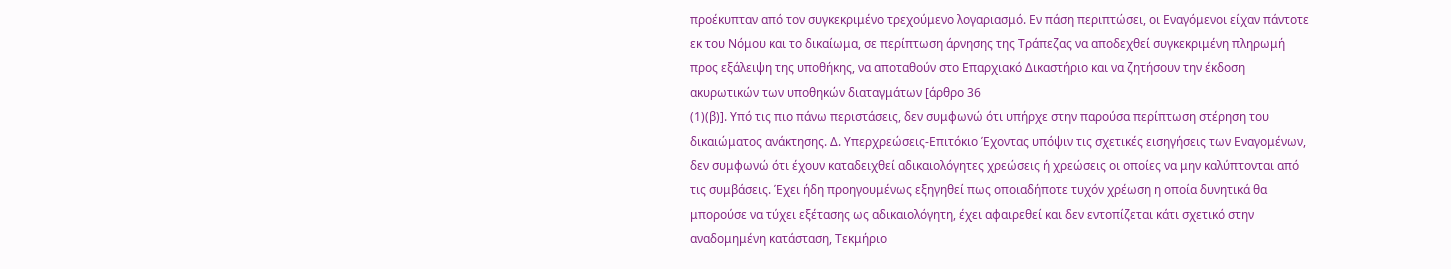προέκυπταν από τον συγκεκριμένο τρεχούμενο λογαριασμό. Εν πάση περιπτώσει, οι Εναγόμενοι είχαν πάντοτε εκ του Νόμου και το δικαίωμα, σε περίπτωση άρνησης της Τράπεζας να αποδεχθεί συγκεκριμένη πληρωμή προς εξάλειψη της υποθήκης, να αποταθούν στο Επαρχιακό Δικαστήριο και να ζητήσουν την έκδοση ακυρωτικών των υποθηκών διαταγμάτων [άρθρο 36
(1)(β)]. Υπό τις πιο πάνω περιστάσεις, δεν συμφωνώ ότι υπήρχε στην παρούσα περίπτωση στέρηση του δικαιώματος ανάκτησης. Δ. Υπερχρεώσεις‑Επιτόκιο Έχοντας υπόψιν τις σχετικές εισηγήσεις των Εναγομένων, δεν συμφωνώ ότι έχουν καταδειχθεί αδικαιολόγητες χρεώσεις ή χρεώσεις οι οποίες να μην καλύπτονται από τις συμβάσεις. Έχει ήδη προηγουμένως εξηγηθεί πως οποιαδήποτε τυχόν χρέωση η οποία δυνητικά θα μπορούσε να τύχει εξέτασης ως αδικαιολόγητη, έχει αφαιρεθεί και δεν εντοπίζεται κάτι σχετικό στην αναδομημένη κατάσταση, Τεκμήριο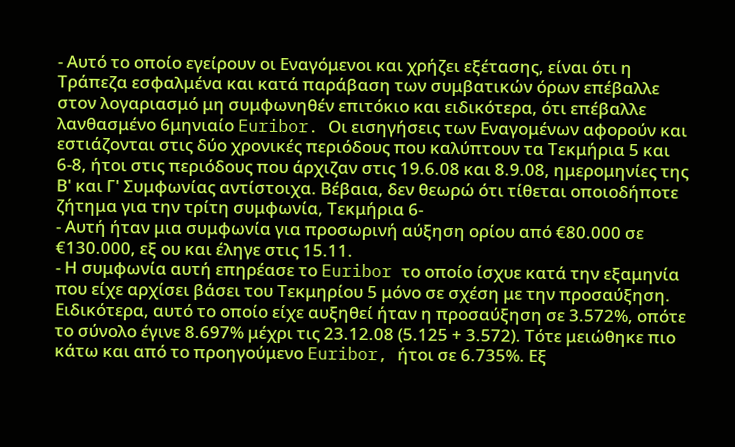- Αυτό το οποίο εγείρουν οι Εναγόμενοι και χρήζει εξέτασης, είναι ότι η Τράπεζα εσφαλμένα και κατά παράβαση των συμβατικών όρων επέβαλλε στον λογαριασμό μη συμφωνηθέν επιτόκιο και ειδικότερα, ότι επέβαλλε λανθασμένο 6μηνιαίο Euribor. Οι εισηγήσεις των Εναγομένων αφορούν και εστιάζονται στις δύο χρονικές περιόδους που καλύπτουν τα Τεκμήρια 5 και 6‑8, ήτοι στις περιόδους που άρχιζαν στις 19.6.08 και 8.9.08, ημερομηνίες της Β' και Γ' Συμφωνίας αντίστοιχα. Βέβαια, δεν θεωρώ ότι τίθεται οποιοδήποτε ζήτημα για την τρίτη συμφωνία, Τεκμήρια 6‑
- Αυτή ήταν μια συμφωνία για προσωρινή αύξηση ορίου από €80.000 σε €130.000, εξ ου και έληγε στις 15.11.
- Η συμφωνία αυτή επηρέασε το Euribor το οποίο ίσχυε κατά την εξαμηνία που είχε αρχίσει βάσει του Τεκμηρίου 5 μόνο σε σχέση με την προσαύξηση. Ειδικότερα, αυτό το οποίο είχε αυξηθεί ήταν η προσαύξηση σε 3.572%, οπότε το σύνολο έγινε 8.697% μέχρι τις 23.12.08 (5.125 + 3.572). Τότε μειώθηκε πιο κάτω και από το προηγούμενο Euribor, ήτοι σε 6.735%. Εξ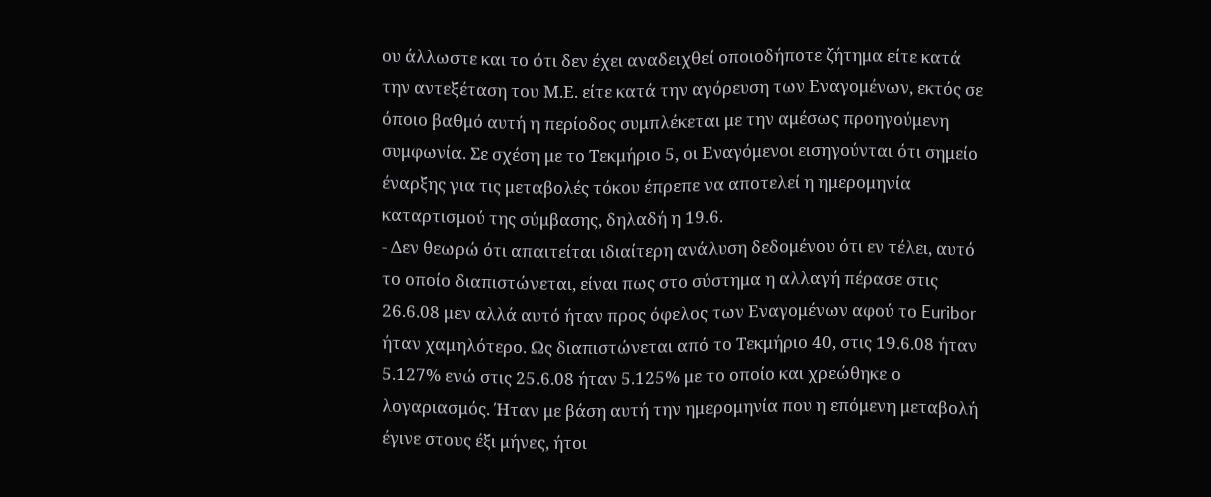ου άλλωστε και το ότι δεν έχει αναδειχθεί οποιοδήποτε ζήτημα είτε κατά την αντεξέταση του Μ.Ε. είτε κατά την αγόρευση των Εναγομένων, εκτός σε όποιο βαθμό αυτή η περίοδος συμπλέκεται με την αμέσως προηγούμενη συμφωνία. Σε σχέση με το Τεκμήριο 5, οι Εναγόμενοι εισηγούνται ότι σημείο έναρξης για τις μεταβολές τόκου έπρεπε να αποτελεί η ημερομηνία καταρτισμού της σύμβασης, δηλαδή η 19.6.
- Δεν θεωρώ ότι απαιτείται ιδιαίτερη ανάλυση δεδομένου ότι εν τέλει, αυτό το οποίο διαπιστώνεται, είναι πως στο σύστημα η αλλαγή πέρασε στις 26.6.08 μεν αλλά αυτό ήταν προς όφελος των Εναγομένων αφού το Euribor ήταν χαμηλότερο. Ως διαπιστώνεται από το Τεκμήριο 40, στις 19.6.08 ήταν 5.127% ενώ στις 25.6.08 ήταν 5.125% με το οποίο και χρεώθηκε ο λογαριασμός. Ήταν με βάση αυτή την ημερομηνία που η επόμενη μεταβολή έγινε στους έξι μήνες, ήτοι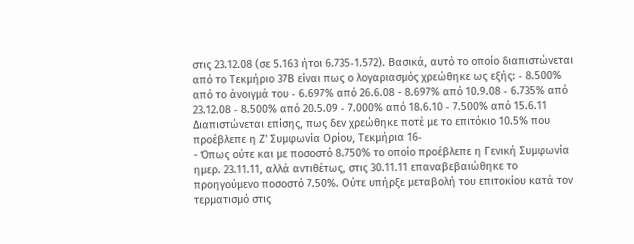στις 23.12.08 (σε 5.163 ήτοι 6.735‑1.572). Βασικά, αυτό το οποίο διαπιστώνεται από το Τεκμήριο 37Β είναι πως ο λογαριασμός χρεώθηκε ως εξής: ‑ 8.500% από το άνοιγμά του ‑ 6.697% από 26.6.08 - 8.697% από 10.9.08 ‑ 6.735% από 23.12.08 ‑ 8.500% από 20.5.09 ‑ 7.000% από 18.6.10 ‑ 7.500% από 15.6.11 Διαπιστώνεται επίσης, πως δεν χρεώθηκε ποτέ με το επιτόκιο 10.5% που προέβλεπε η Ζ' Συμφωνία Ορίου, Τεκμήρια 16‑
- Όπως ούτε και με ποσοστό 8.750% το οποίο προέβλεπε η Γενική Συμφωνία ημερ. 23.11.11, αλλά αντιθέτως, στις 30.11.11 επαναβεβαιώθηκε το προηγούμενο ποσοστό 7.50%. Ούτε υπήρξε μεταβολή του επιτοκίου κατά τον τερματισμό στις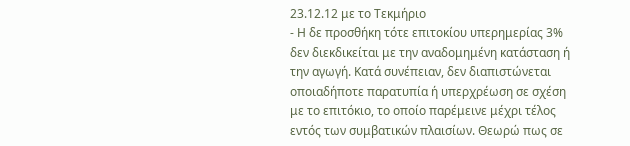23.12.12 με το Τεκμήριο
- Η δε προσθήκη τότε επιτοκίου υπερημερίας 3% δεν διεκδικείται με την αναδομημένη κατάσταση ή την αγωγή. Κατά συνέπειαν, δεν διαπιστώνεται οποιαδήποτε παρατυπία ή υπερχρέωση σε σχέση με το επιτόκιο, το οποίο παρέμεινε μέχρι τέλος εντός των συμβατικών πλαισίων. Θεωρώ πως σε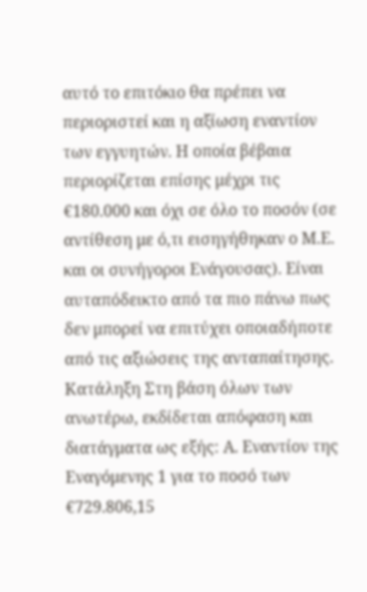αυτό το επιτόκιο θα πρέπει να περιοριστεί και η αξίωση εναντίον των εγγυητών. Η οποία βέβαια περιορίζεται επίσης μέχρι τις €180.000 και όχι σε όλο το ποσόν (σε αντίθεση με ό,τι εισηγήθηκαν ο Μ.Ε. και οι συνήγοροι Ενάγουσας). Είναι αυταπόδεικτο από τα πιο πάνω πως δεν μπορεί να επιτύχει οποιαδήποτε από τις αξιώσεις της ανταπαίτησης. Κατάληξη Στη βάση όλων των ανωτέρω, εκδίδεται απόφαση και διατάγματα ως εξής: Α. Εναντίον της Εναγόμενης 1 για το ποσό των €729.806,15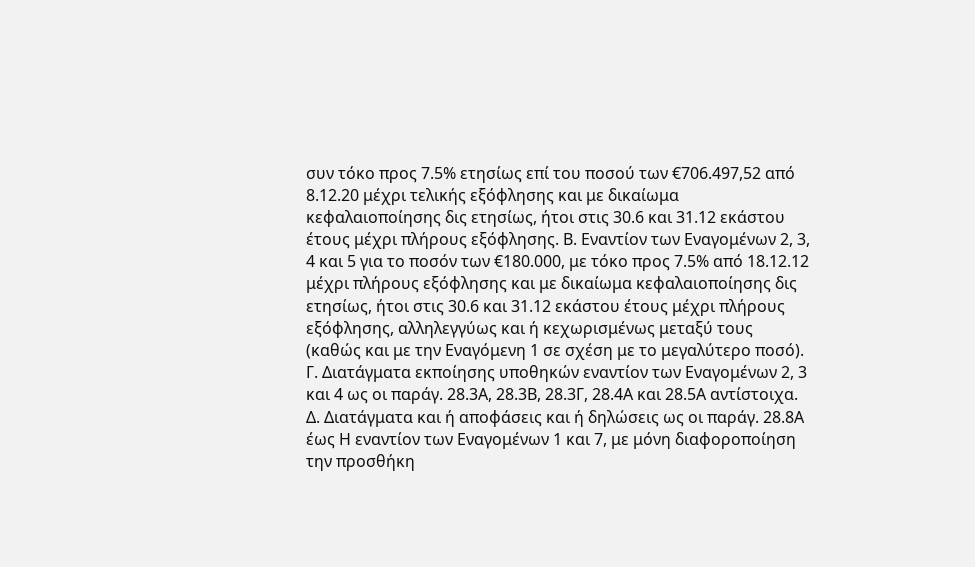συν τόκο προς 7.5% ετησίως επί του ποσού των €706.497,52 από 8.12.20 μέχρι τελικής εξόφλησης και με δικαίωμα κεφαλαιοποίησης δις ετησίως, ήτοι στις 30.6 και 31.12 εκάστου έτους μέχρι πλήρους εξόφλησης. Β. Εναντίον των Εναγομένων 2, 3, 4 και 5 για το ποσόν των €180.000, με τόκο προς 7.5% από 18.12.12 μέχρι πλήρους εξόφλησης και με δικαίωμα κεφαλαιοποίησης δις ετησίως, ήτοι στις 30.6 και 31.12 εκάστου έτους μέχρι πλήρους εξόφλησης, αλληλεγγύως και ή κεχωρισμένως μεταξύ τους (καθώς και με την Εναγόμενη 1 σε σχέση με το μεγαλύτερο ποσό). Γ. Διατάγματα εκποίησης υποθηκών εναντίον των Εναγομένων 2, 3 και 4 ως οι παράγ. 28.3Α, 28.3Β, 28.3Γ, 28.4Α και 28.5Α αντίστοιχα. Δ. Διατάγματα και ή αποφάσεις και ή δηλώσεις ως οι παράγ. 28.8Α έως Η εναντίον των Εναγομένων 1 και 7, με μόνη διαφοροποίηση την προσθήκη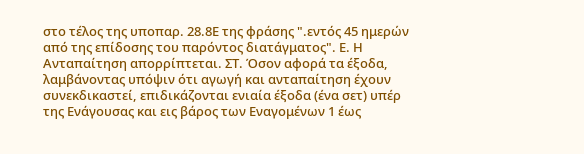στο τέλος της υποπαρ. 28.8Ε της φράσης ".εντός 45 ημερών από της επίδοσης του παρόντος διατάγματος". Ε. Η Ανταπαίτηση απορρίπτεται. ΣΤ. Όσον αφορά τα έξοδα, λαμβάνοντας υπόψιν ότι αγωγή και ανταπαίτηση έχουν συνεκδικαστεί, επιδικάζονται ενιαία έξοδα (ένα σετ) υπέρ της Ενάγουσας και εις βάρος των Εναγομένων 1 έως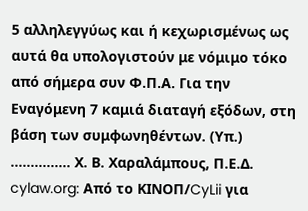5 αλληλεγγύως και ή κεχωρισμένως ως αυτά θα υπολογιστούν με νόμιμο τόκο από σήμερα συν Φ.Π.Α. Για την Εναγόμενη 7 καμιά διαταγή εξόδων, στη βάση των συμφωνηθέντων. (Υπ.) ............... Χ. Β. Χαραλάμπους, Π.Ε.Δ. cylaw.org: Από το ΚΙΝOΠ/CyLii για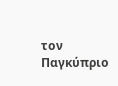τον Παγκύπριο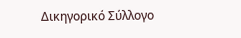Δικηγορικό Σύλλογο